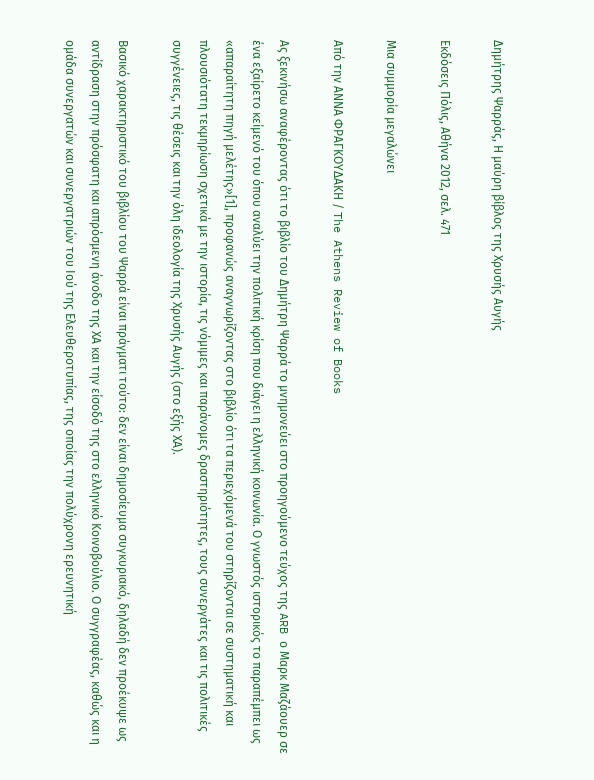Δημήτρης Ψαρράς, Η μαύρη βίβλος της Χρυσής Αυγής

Εκδόσεις Πόλις, Αθήνα 2012, σελ. 471

Μια συμμορία μεγαλώνει

Από την ΑΝΝΑ ΦΡΑΓΚΟΥΔΑΚΗ / The Athens Review of Books

Ας ξεκινήσω αναφέροντας ότι το βιβλίο του Δημήτρη Ψαρρά το μνημονεύει στο προηγούμενο τεύχος της ARB ο Μαρκ Μαζάουερ σε ένα εξαίρετο κείμενό του όπου αναλύει την πολιτική κρίση που διάγει η ελληνική κοινωνία. Ο γνωστός ιστορικός το παραπέμπει ως «απαραίτητη πηγή μελέτης»[1], προφανώς αναγνωρίζοντας στο βιβλίο ότι τα περιεχόμενά του στηρίζονται σε συστηματική και πλουσιότατη τεκμηρίωση σχετικά με την ιστορία, τις νόμιμες και παράνομες δραστηριότητες, τους συνεργάτες και τις πολιτικές συγγένειες, τις θέσεις και την όλη ιδεολογία της Χρυσής Αυγής (στο εξής ΧΑ).

Βασικό χαρακτηριστικό του βιβλίου του Ψαρρά είναι πράγματι τούτο: δεν είναι δημοσίευμα συγκυριακό, δηλαδή δεν προέκυψε ως αντίδραση στην πρόσφατη και απρόσμενη άνοδο της ΧΑ και την είσοδό της στο ελληνικό Κοινοβούλιο. Ο συγγραφέας, καθώς και η ομάδα συνεργατών και συνεργατριών του Ιού της Ελευθεροτυπίας, της οποίας την πολύχρονη ερευνητική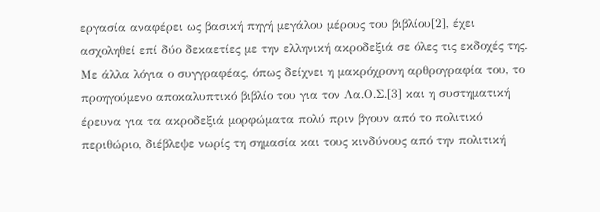εργασία αναφέρει ως βασική πηγή μεγάλου μέρους του βιβλίου[2], έχει ασχοληθεί επί δύο δεκαετίες με την ελληνική ακροδεξιά σε όλες τις εκδοχές της. Με άλλα λόγια ο συγγραφέας, όπως δείχνει η μακρόχρονη αρθρογραφία του, το προηγούμενο αποκαλυπτικό βιβλίο του για τον Λα.Ο.Σ.[3] και η συστηματική έρευνα για τα ακροδεξιά μορφώματα πολύ πριν βγουν από το πολιτικό περιθώριο, διέβλεψε νωρίς τη σημασία και τους κινδύνους από την πολιτική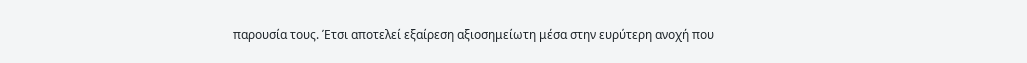παρουσία τους. Έτσι αποτελεί εξαίρεση αξιοσημείωτη μέσα στην ευρύτερη ανοχή που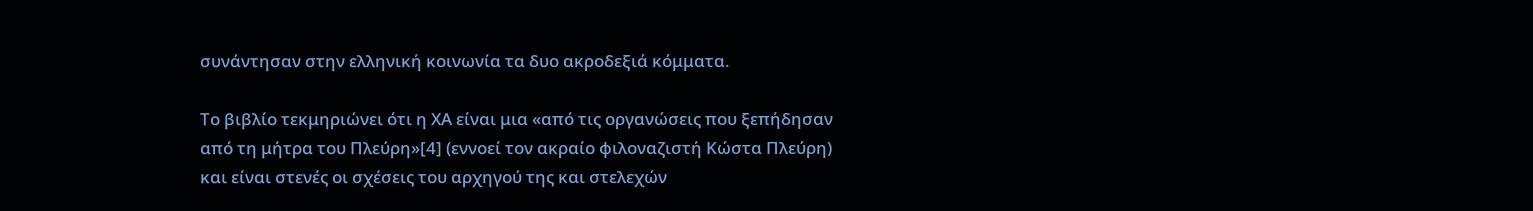συνάντησαν στην ελληνική κοινωνία τα δυο ακροδεξιά κόμματα.

Το βιβλίο τεκμηριώνει ότι η ΧΑ είναι μια «από τις οργανώσεις που ξεπήδησαν από τη μήτρα του Πλεύρη»[4] (εννοεί τον ακραίο φιλοναζιστή Κώστα Πλεύρη) και είναι στενές οι σχέσεις του αρχηγού της και στελεχών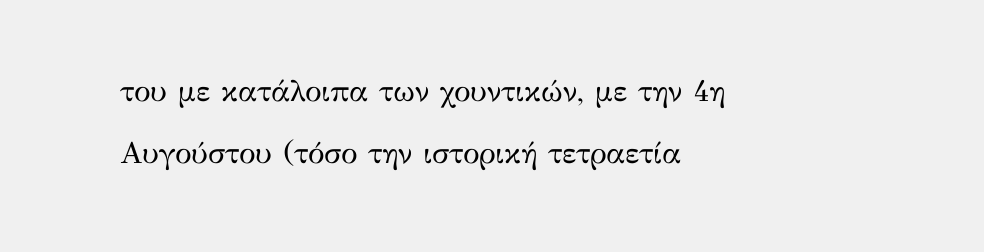του με κατάλοιπα των χουντικών, με την 4η Αυγούστου (τόσο την ιστορική τετραετία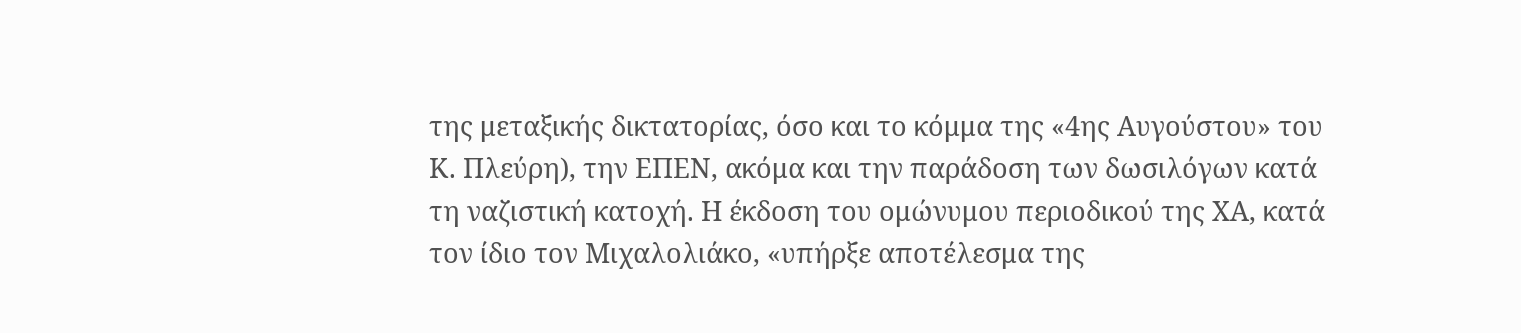της μεταξικής δικτατορίας, όσο και το κόμμα της «4ης Αυγούστου» του Κ. Πλεύρη), την ΕΠΕΝ, ακόμα και την παράδοση των δωσιλόγων κατά τη ναζιστική κατοχή. Η έκδοση του ομώνυμου περιοδικού της ΧΑ, κατά τον ίδιο τον Μιχαλολιάκο, «υπήρξε αποτέλεσμα της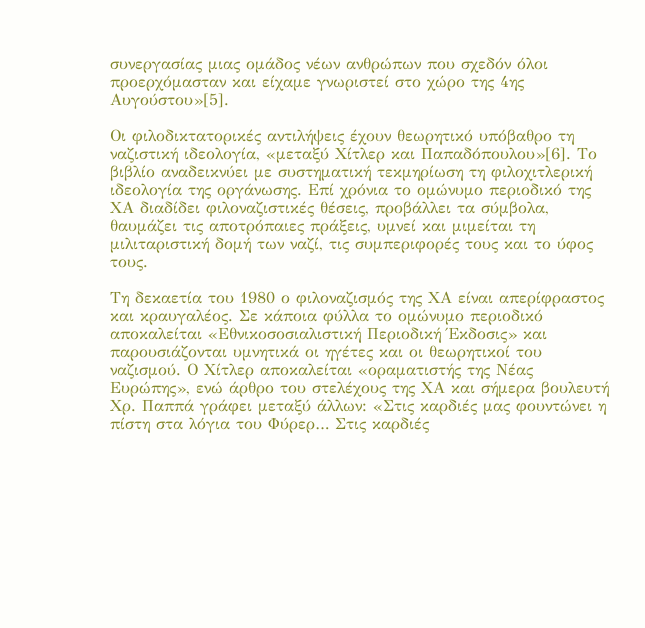συνεργασίας μιας ομάδος νέων ανθρώπων που σχεδόν όλοι προερχόμασταν και είχαμε γνωριστεί στο χώρο της 4ης Αυγούστου»[5].

Οι φιλοδικτατορικές αντιλήψεις έχουν θεωρητικό υπόβαθρο τη ναζιστική ιδεολογία, «μεταξύ Χίτλερ και Παπαδόπουλου»[6]. Το βιβλίο αναδεικνύει με συστηματική τεκμηρίωση τη φιλοχιτλερική ιδεολογία της οργάνωσης. Επί χρόνια το ομώνυμο περιοδικό της ΧΑ διαδίδει φιλοναζιστικές θέσεις, προβάλλει τα σύμβολα, θαυμάζει τις αποτρόπαιες πράξεις, υμνεί και μιμείται τη μιλιταριστική δομή των ναζί, τις συμπεριφορές τους και το ύφος τους.

Τη δεκαετία του 1980 ο φιλοναζισμός της ΧΑ είναι απερίφραστος και κραυγαλέος. Σε κάποια φύλλα το ομώνυμο περιοδικό αποκαλείται «Εθνικοσοσιαλιστική Περιοδική Έκδοσις» και παρουσιάζονται υμνητικά οι ηγέτες και οι θεωρητικοί του ναζισμού. Ο Χίτλερ αποκαλείται «οραματιστής της Νέας Ευρώπης», ενώ άρθρο του στελέχους της ΧΑ και σήμερα βουλευτή Χρ. Παππά γράφει μεταξύ άλλων: «Στις καρδιές μας φουντώνει η πίστη στα λόγια του Φύρερ… Στις καρδιές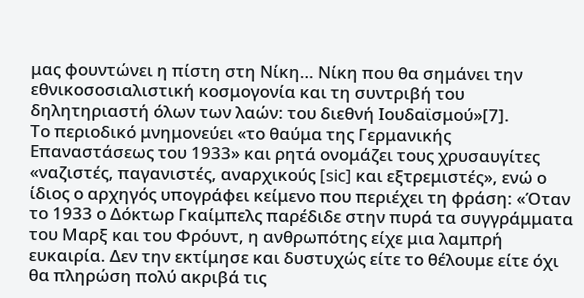μας φουντώνει η πίστη στη Νίκη… Νίκη που θα σημάνει την εθνικοσοσιαλιστική κοσμογονία και τη συντριβή του δηλητηριαστή όλων των λαών: του διεθνή Ιουδαϊσμού»[7].
Το περιοδικό μνημονεύει «το θαύμα της Γερμανικής Επαναστάσεως του 1933» και ρητά ονομάζει τους χρυσαυγίτες «ναζιστές, παγανιστές, αναρχικούς [sic] και εξτρεμιστές», ενώ ο ίδιος ο αρχηγός υπογράφει κείμενο που περιέχει τη φράση: «Όταν το 1933 ο Δόκτωρ Γκαίμπελς παρέδιδε στην πυρά τα συγγράμματα του Μαρξ και του Φρόυντ, η ανθρωπότης είχε μια λαμπρή ευκαιρία. Δεν την εκτίμησε και δυστυχώς είτε το θέλουμε είτε όχι θα πληρώση πολύ ακριβά τις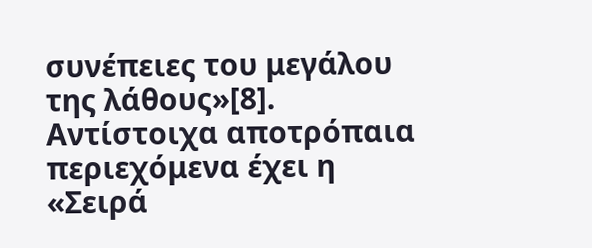συνέπειες του μεγάλου της λάθους»[8]. Αντίστοιχα αποτρόπαια περιεχόμενα έχει η «Σειρά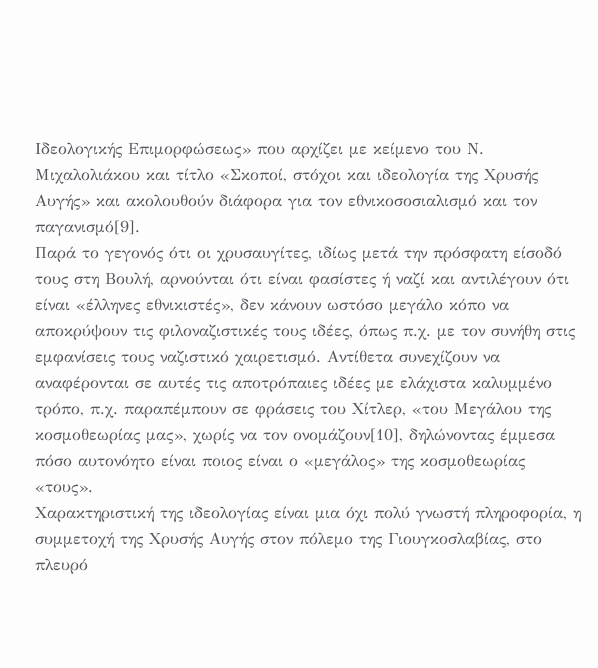Ιδεολογικής Επιμορφώσεως» που αρχίζει με κείμενο του Ν. Μιχαλολιάκου και τίτλο «Σκοποί, στόχοι και ιδεολογία της Χρυσής Αυγής» και ακολουθούν διάφορα για τον εθνικοσοσιαλισμό και τον παγανισμό[9].
Παρά το γεγονός ότι οι χρυσαυγίτες, ιδίως μετά την πρόσφατη είσοδό τους στη Βουλή, αρνούνται ότι είναι φασίστες ή ναζί και αντιλέγουν ότι είναι «έλληνες εθνικιστές», δεν κάνουν ωστόσο μεγάλο κόπο να αποκρύψουν τις φιλοναζιστικές τους ιδέες, όπως π.χ. με τον συνήθη στις εμφανίσεις τους ναζιστικό χαιρετισμό. Αντίθετα συνεχίζουν να αναφέρονται σε αυτές τις αποτρόπαιες ιδέες με ελάχιστα καλυμμένο τρόπο, π.χ. παραπέμπουν σε φράσεις του Χίτλερ, «του Μεγάλου της κοσμοθεωρίας μας», χωρίς να τον ονομάζουν[10], δηλώνοντας έμμεσα πόσο αυτονόητο είναι ποιος είναι ο «μεγάλος» της κοσμοθεωρίας «τους».
Χαρακτηριστική της ιδεολογίας είναι μια όχι πολύ γνωστή πληροφορία, η συμμετοχή της Χρυσής Αυγής στον πόλεμο της Γιουγκοσλαβίας, στο πλευρό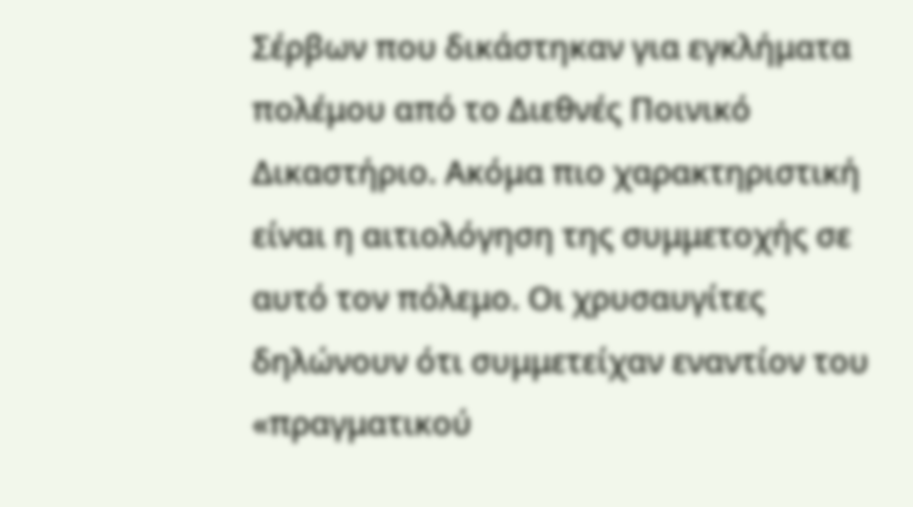Σέρβων που δικάστηκαν για εγκλήματα πολέμου από το Διεθνές Ποινικό Δικαστήριο. Ακόμα πιο χαρακτηριστική είναι η αιτιολόγηση της συμμετοχής σε αυτό τον πόλεμο. Οι χρυσαυγίτες δηλώνουν ότι συμμετείχαν εναντίον του «πραγματικού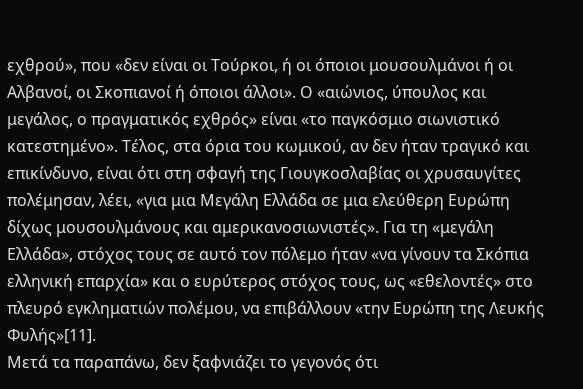εχθρού», που «δεν είναι οι Τούρκοι, ή οι όποιοι μουσουλμάνοι ή οι Αλβανοί, οι Σκοπιανοί ή όποιοι άλλοι». Ο «αιώνιος, ύπουλος και μεγάλος, ο πραγματικός εχθρός» είναι «το παγκόσμιο σιωνιστικό κατεστημένο». Τέλος, στα όρια του κωμικού, αν δεν ήταν τραγικό και επικίνδυνο, είναι ότι στη σφαγή της Γιουγκοσλαβίας οι χρυσαυγίτες πολέμησαν, λέει, «για μια Μεγάλη Ελλάδα σε μια ελεύθερη Ευρώπη δίχως μουσουλμάνους και αμερικανοσιωνιστές». Για τη «μεγάλη Ελλάδα», στόχος τους σε αυτό τον πόλεμο ήταν «να γίνουν τα Σκόπια ελληνική επαρχία» και ο ευρύτερος στόχος τους, ως «εθελοντές» στο πλευρό εγκληματιών πολέμου, να επιβάλλουν «την Ευρώπη της Λευκής Φυλής»[11].
Μετά τα παραπάνω, δεν ξαφνιάζει το γεγονός ότι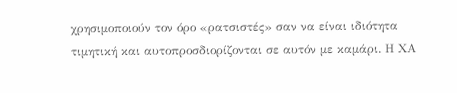χρησιμοποιούν τον όρο «ρατσιστές» σαν να είναι ιδιότητα τιμητική και αυτοπροσδιορίζονται σε αυτόν με καμάρι. Η ΧΑ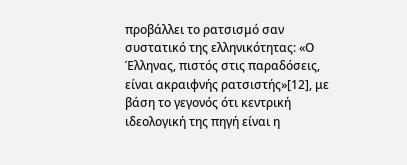προβάλλει το ρατσισμό σαν συστατικό της ελληνικότητας: «Ο Έλληνας, πιστός στις παραδόσεις, είναι ακραιφνής ρατσιστής»[12], με βάση το γεγονός ότι κεντρική ιδεολογική της πηγή είναι η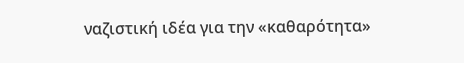ναζιστική ιδέα για την «καθαρότητα»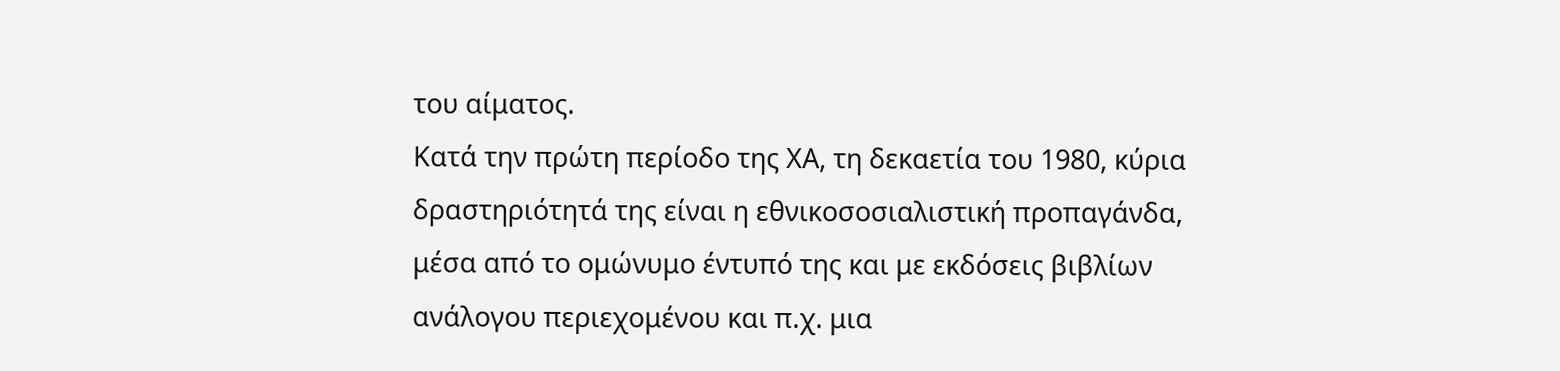του αίματος.
Κατά την πρώτη περίοδο της ΧΑ, τη δεκαετία του 1980, κύρια δραστηριότητά της είναι η εθνικοσοσιαλιστική προπαγάνδα, μέσα από το ομώνυμο έντυπό της και με εκδόσεις βιβλίων ανάλογου περιεχομένου και π.χ. μια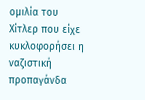ομιλία του Χίτλερ που είχε κυκλοφορήσει η ναζιστική προπαγάνδα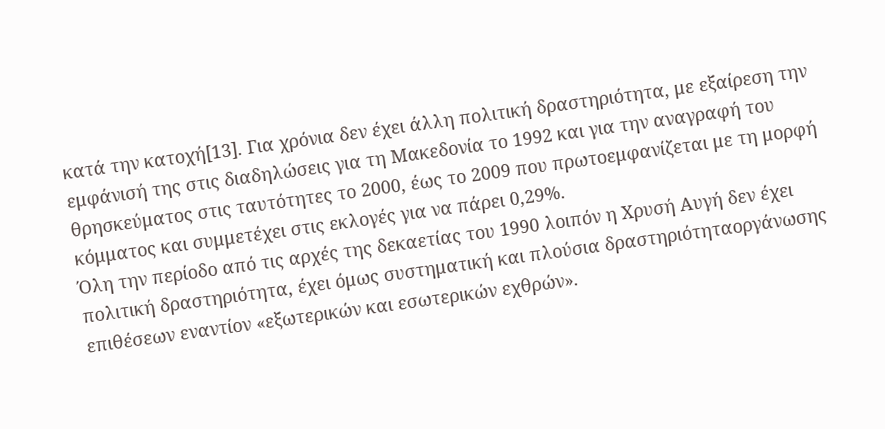κατά την κατοχή[13]. Για χρόνια δεν έχει άλλη πολιτική δραστηριότητα, με εξαίρεση την εμφάνισή της στις διαδηλώσεις για τη Μακεδονία το 1992 και για την αναγραφή του θρησκεύματος στις ταυτότητες το 2000, έως το 2009 που πρωτοεμφανίζεται με τη μορφή κόμματος και συμμετέχει στις εκλογές για να πάρει 0,29%.
Όλη την περίοδο από τις αρχές της δεκαετίας του 1990 λοιπόν η Χρυσή Αυγή δεν έχει πολιτική δραστηριότητα, έχει όμως συστηματική και πλούσια δραστηριότηταοργάνωσης επιθέσεων εναντίον «εξωτερικών και εσωτερικών εχθρών».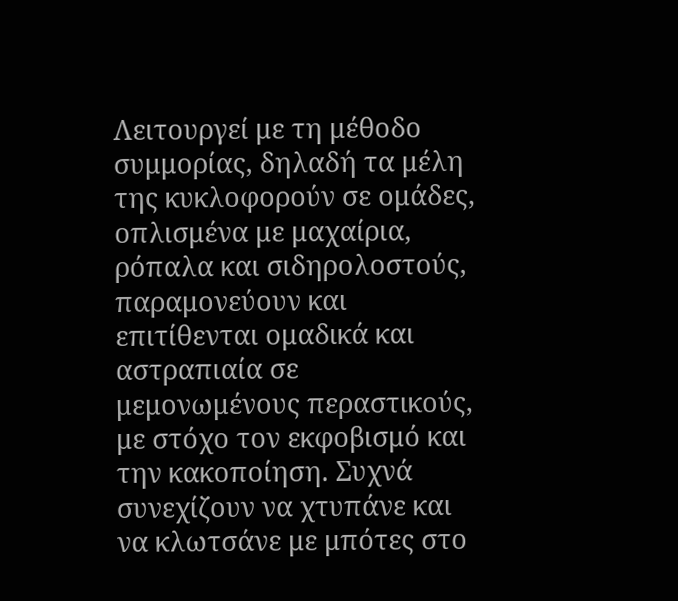Λειτουργεί με τη μέθοδο συμμορίας, δηλαδή τα μέλη της κυκλοφορούν σε ομάδες, οπλισμένα με μαχαίρια, ρόπαλα και σιδηρολοστούς, παραμονεύουν και επιτίθενται ομαδικά και αστραπιαία σε μεμονωμένους περαστικούς, με στόχο τον εκφοβισμό και την κακοποίηση. Συχνά συνεχίζουν να χτυπάνε και να κλωτσάνε με μπότες στο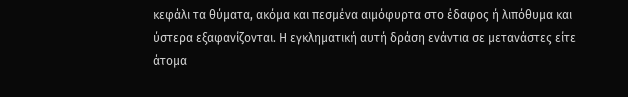κεφάλι τα θύματα, ακόμα και πεσμένα αιμόφυρτα στο έδαφος ή λιπόθυμα και ύστερα εξαφανίζονται. Η εγκληματική αυτή δράση ενάντια σε μετανάστες είτε άτομα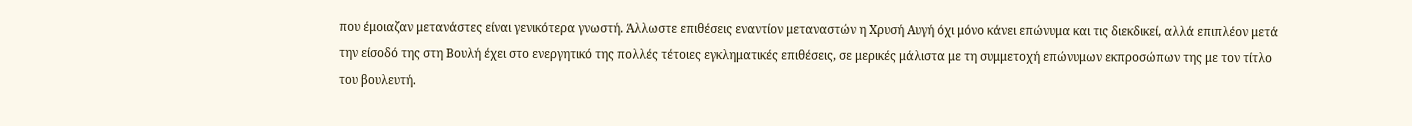που έμοιαζαν μετανάστες είναι γενικότερα γνωστή. Άλλωστε επιθέσεις εναντίον μεταναστών η Χρυσή Αυγή όχι μόνο κάνει επώνυμα και τις διεκδικεί, αλλά επιπλέον μετά την είσοδό της στη Βουλή έχει στο ενεργητικό της πολλές τέτοιες εγκληματικές επιθέσεις, σε μερικές μάλιστα με τη συμμετοχή επώνυμων εκπροσώπων της με τον τίτλο του βουλευτή.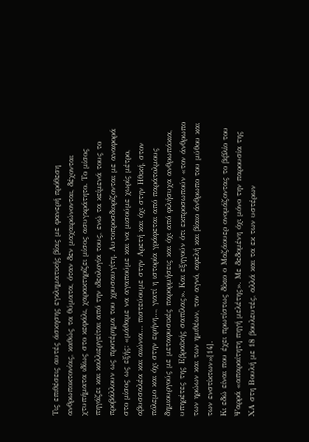Τις επιθέσεις αυτές άσκησης εγκληματικής βίας με φανερή πρόθεση ανθρωποκτονίας, καθώς τα θύματα, όταν δεν μαχαιρώνονται, δέχονται χτυπήματα ιδίως στο κεφάλι, χαρακτηρίζει μίσος ασυγκράτητο. Το μίσος πηγάζει και καλλιεργείται από την ιδεολογία τους, ενώ τα κείμενά τους το προβάλλουν ως προτέρημα του χρυσαυγίτη. Αυτοπροσδιορίζονται με αναφορά στο μίσος ως εξής: «μάθαμε να αγαπούμε και να μισούμε χωρίς μέτρο, αβυσσαλέα και αιώνια… πιστεύουμε στην Αρετή και όχι στην Ηθική, στον πόλεμο και όχι στην ειρήνη…, γιατί η ιστορία γράφεται από παράτολμους δημιουργούς με μεταφυσικές παρορμήσεις και όχι από φιλήσυχα ανθρωπάκια, υπηρέτες της Εβραϊκής σαπίλας». Και εξηγούν ότι εκπροσωπούν «τον άνθρωπο των ηρώων και των ημιθέων, τον αγνό, αφελή και βίαιο άνθρωπο του μύθου και των ενστίκτων»[14].
Κι εδώ είναι που έχει πρωτίστως δίκιο ο Μαζάουερ ονομάζοντας το βιβλίο του Ψαρρά «απαραίτητη πηγή μελέτης». Με δεδομένη όχι μόνο την παρουσία της ΧΑ στη Βουλή με 18 βουλευτές, αλλά και τα εκ των υστέρων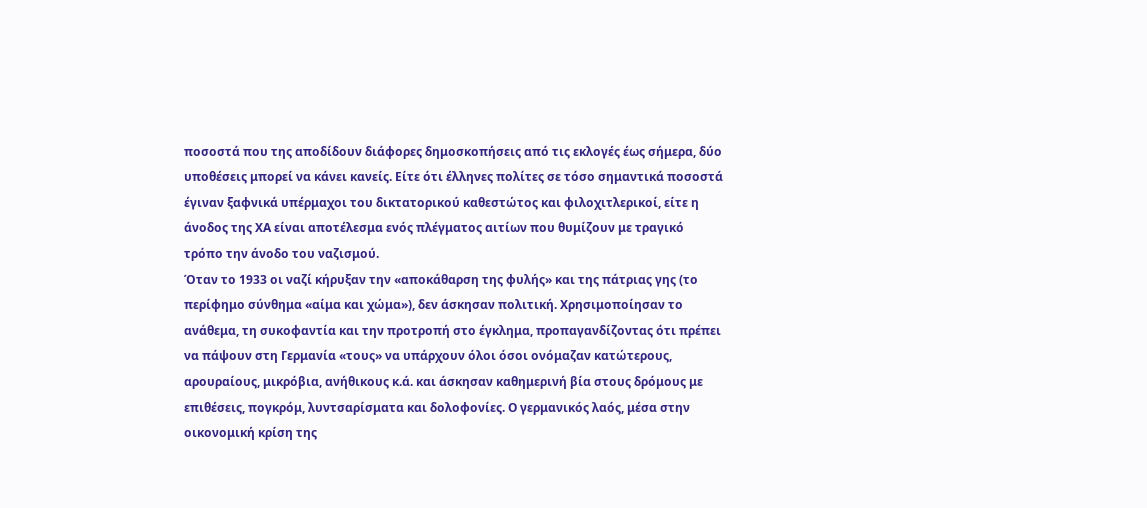ποσοστά που της αποδίδουν διάφορες δημοσκοπήσεις από τις εκλογές έως σήμερα, δύο υποθέσεις μπορεί να κάνει κανείς. Είτε ότι έλληνες πολίτες σε τόσο σημαντικά ποσοστά έγιναν ξαφνικά υπέρμαχοι του δικτατορικού καθεστώτος και φιλοχιτλερικοί, είτε η άνοδος της ΧΑ είναι αποτέλεσμα ενός πλέγματος αιτίων που θυμίζουν με τραγικό τρόπο την άνοδο του ναζισμού.
Όταν το 1933 οι ναζί κήρυξαν την «αποκάθαρση της φυλής» και της πάτριας γης (το περίφημο σύνθημα «αίμα και χώμα»), δεν άσκησαν πολιτική. Χρησιμοποίησαν το ανάθεμα, τη συκοφαντία και την προτροπή στο έγκλημα, προπαγανδίζοντας ότι πρέπει να πάψουν στη Γερμανία «τους» να υπάρχουν όλοι όσοι ονόμαζαν κατώτερους, αρουραίους, μικρόβια, ανήθικους κ.ά. και άσκησαν καθημερινή βία στους δρόμους με επιθέσεις, πογκρόμ, λυντσαρίσματα και δολοφονίες. Ο γερμανικός λαός, μέσα στην οικονομική κρίση της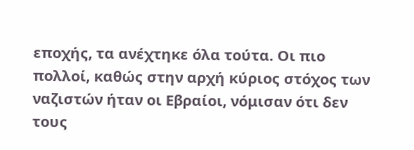εποχής, τα ανέχτηκε όλα τούτα. Οι πιο πολλοί, καθώς στην αρχή κύριος στόχος των ναζιστών ήταν οι Εβραίοι, νόμισαν ότι δεν τους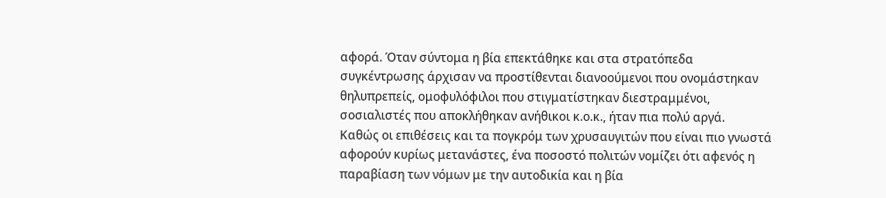αφορά. Όταν σύντομα η βία επεκτάθηκε και στα στρατόπεδα συγκέντρωσης άρχισαν να προστίθενται διανοούμενοι που ονομάστηκαν θηλυπρεπείς, ομοφυλόφιλοι που στιγματίστηκαν διεστραμμένοι, σοσιαλιστές που αποκλήθηκαν ανήθικοι κ.ο.κ., ήταν πια πολύ αργά.
Καθώς οι επιθέσεις και τα πογκρόμ των χρυσαυγιτών που είναι πιο γνωστά αφορούν κυρίως μετανάστες, ένα ποσοστό πολιτών νομίζει ότι αφενός η παραβίαση των νόμων με την αυτοδικία και η βία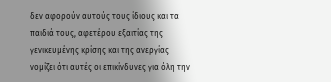δεν αφορούν αυτούς τους ίδιους και τα παιδιά τους, αφετέρου εξαιτίας της γενικευμένης κρίσης και της ανεργίας νομίζει ότι αυτές οι επικίνδυνες για όλη την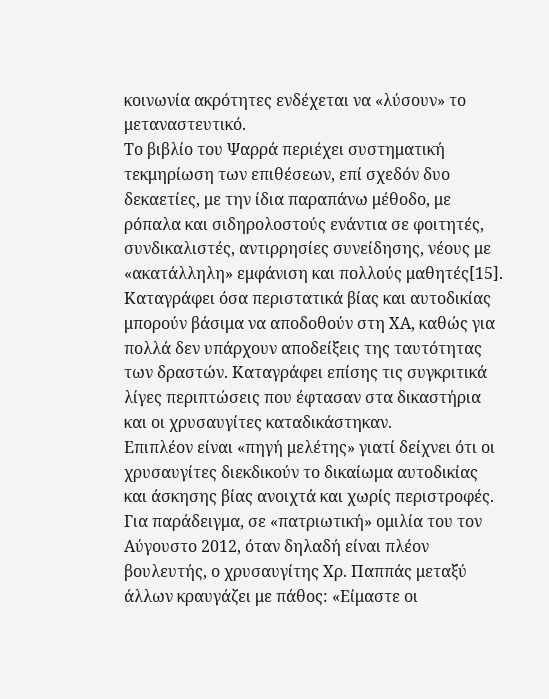κοινωνία ακρότητες ενδέχεται να «λύσουν» το μεταναστευτικό.
Το βιβλίο του Ψαρρά περιέχει συστηματική τεκμηρίωση των επιθέσεων, επί σχεδόν δυο δεκαετίες, με την ίδια παραπάνω μέθοδο, με ρόπαλα και σιδηρολοστούς ενάντια σε φοιτητές, συνδικαλιστές, αντιρρησίες συνείδησης, νέους με «ακατάλληλη» εμφάνιση και πολλούς μαθητές[15]. Καταγράφει όσα περιστατικά βίας και αυτοδικίας μπορούν βάσιμα να αποδοθούν στη ΧΑ, καθώς για πολλά δεν υπάρχουν αποδείξεις της ταυτότητας των δραστών. Καταγράφει επίσης τις συγκριτικά λίγες περιπτώσεις που έφτασαν στα δικαστήρια και οι χρυσαυγίτες καταδικάστηκαν.
Επιπλέον είναι «πηγή μελέτης» γιατί δείχνει ότι οι χρυσαυγίτες διεκδικούν το δικαίωμα αυτοδικίας και άσκησης βίας ανοιχτά και χωρίς περιστροφές. Για παράδειγμα, σε «πατριωτική» ομιλία του τον Αύγουστο 2012, όταν δηλαδή είναι πλέον βουλευτής, ο χρυσαυγίτης Χρ. Παππάς μεταξύ άλλων κραυγάζει με πάθος: «Είμαστε οι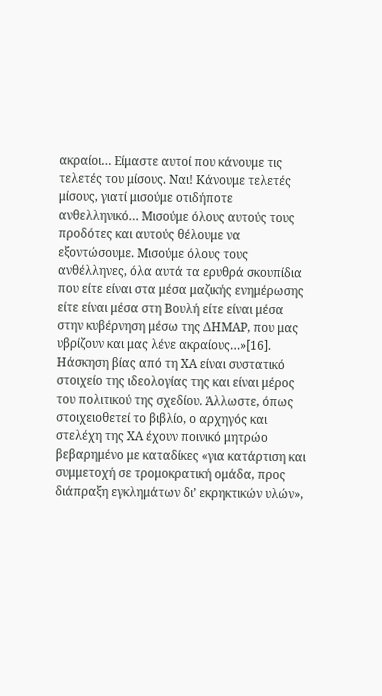ακραίοι… Είμαστε αυτοί που κάνουμε τις τελετές του μίσους. Ναι! Κάνουμε τελετές μίσους, γιατί μισούμε οτιδήποτε ανθελληνικό… Μισούμε όλους αυτούς τους προδότες και αυτούς θέλουμε να εξοντώσουμε. Μισούμε όλους τους ανθέλληνες, όλα αυτά τα ερυθρά σκουπίδια που είτε είναι στα μέσα μαζικής ενημέρωσης είτε είναι μέσα στη Βουλή είτε είναι μέσα στην κυβέρνηση μέσω της ΔΗΜΑΡ, που μας υβρίζουν και μας λένε ακραίους…»[16].
Ηάσκηση βίας από τη ΧΑ είναι συστατικό στοιχείο της ιδεολογίας της και είναι μέρος του πολιτικού της σχεδίου. Άλλωστε, όπως στοιχειοθετεί το βιβλίο, ο αρχηγός και στελέχη της ΧΑ έχουν ποινικό μητρώο βεβαρημένο με καταδίκες «για κατάρτιση και συμμετοχή σε τρομοκρατική ομάδα, προς διάπραξη εγκλημάτων δι’ εκρηκτικών υλών»,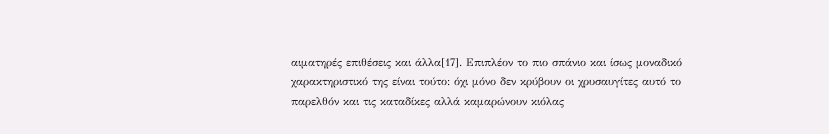αιματηρές επιθέσεις και άλλα[17]. Επιπλέον το πιο σπάνιο και ίσως μοναδικό χαρακτηριστικό της είναι τούτο: όχι μόνο δεν κρύβουν οι χρυσαυγίτες αυτό το παρελθόν και τις καταδίκες αλλά καμαρώνουν κιόλας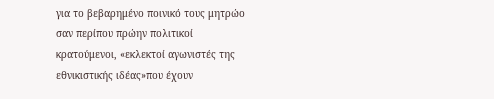για το βεβαρημένο ποινικό τους μητρώο σαν περίπου πρώην πολιτικοί κρατούμενοι, «εκλεκτοί αγωνιστές της εθνικιστικής ιδέας»που έχουν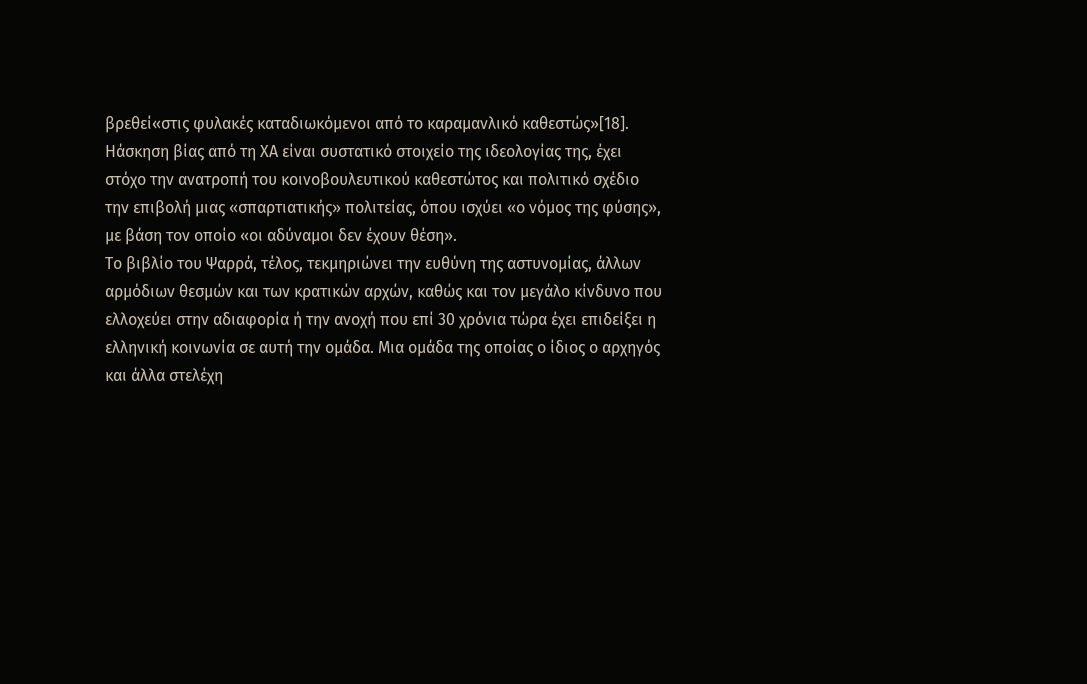βρεθεί«στις φυλακές καταδιωκόμενοι από το καραμανλικό καθεστώς»[18].
Ηάσκηση βίας από τη ΧΑ είναι συστατικό στοιχείο της ιδεολογίας της, έχει στόχο την ανατροπή του κοινοβουλευτικού καθεστώτος και πολιτικό σχέδιο την επιβολή μιας «σπαρτιατικής» πολιτείας, όπου ισχύει «ο νόμος της φύσης», με βάση τον οποίο «οι αδύναμοι δεν έχουν θέση».
Το βιβλίο του Ψαρρά, τέλος, τεκμηριώνει την ευθύνη της αστυνομίας, άλλων αρμόδιων θεσμών και των κρατικών αρχών, καθώς και τον μεγάλο κίνδυνο που ελλοχεύει στην αδιαφορία ή την ανοχή που επί 30 χρόνια τώρα έχει επιδείξει η ελληνική κοινωνία σε αυτή την ομάδα. Μια ομάδα της οποίας ο ίδιος ο αρχηγός και άλλα στελέχη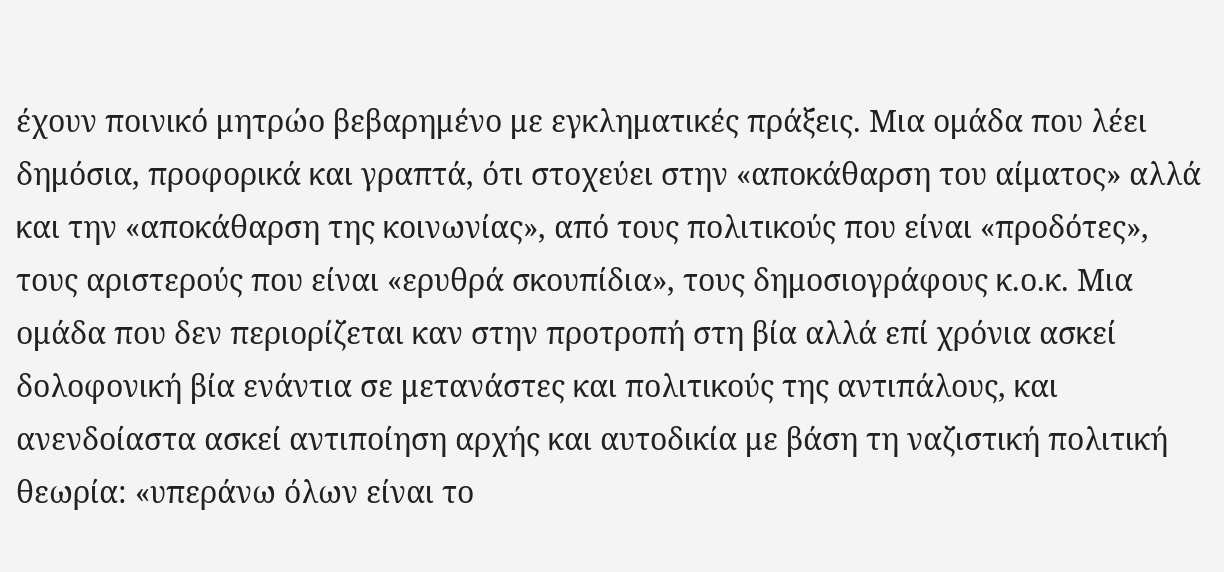έχουν ποινικό μητρώο βεβαρημένο με εγκληματικές πράξεις. Μια ομάδα που λέει δημόσια, προφορικά και γραπτά, ότι στοχεύει στην «αποκάθαρση του αίματος» αλλά και την «αποκάθαρση της κοινωνίας», από τους πολιτικούς που είναι «προδότες», τους αριστερούς που είναι «ερυθρά σκουπίδια», τους δημοσιογράφους κ.ο.κ. Μια ομάδα που δεν περιορίζεται καν στην προτροπή στη βία αλλά επί χρόνια ασκεί δολοφονική βία ενάντια σε μετανάστες και πολιτικούς της αντιπάλους, και ανενδοίαστα ασκεί αντιποίηση αρχής και αυτοδικία με βάση τη ναζιστική πολιτική θεωρία: «υπεράνω όλων είναι το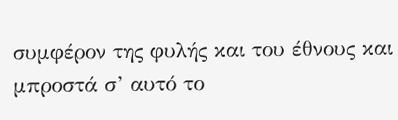συμφέρον της φυλής και του έθνους και μπροστά σ’ αυτό το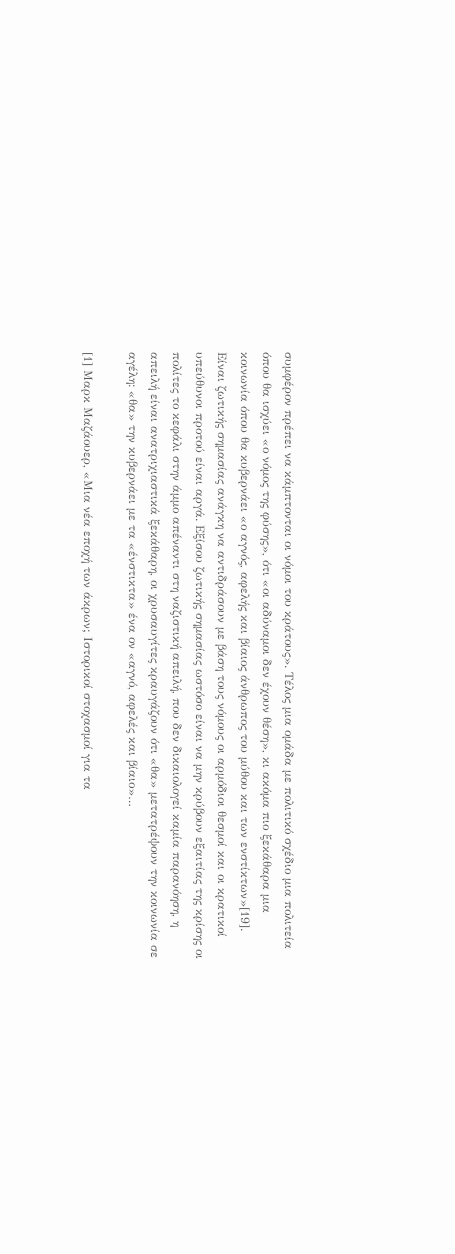συμφέρον πρέπει να κάμπτονται οι νόμοι του κράτους». Τέλος μια ομάδα με πολιτικό σχέδιο μια πολιτεία όπου θα ισχύει «ο νόμος της φύσης», ότι «οι αδύναμοι δεν έχουν θέση», κι ακόμα πιο ξεκάθαρα μια κοινωνία όπου θα κυβερνάει «ο αγνός, αφελής και βίαιος άνθρωπος του μύθου και των ενστίκτων»[19].
Είναι ζωτικής σημασίας ανάγκη να αντιδράσουν με βάση τους νόμους οι αρμόδιοι θεσμοί και οι κρατικοί υπεύθυνοι προτού είναι αργά. Εξίσου ζωτικής σημασίας ωστόσο είναι να μην κρύβουν εξαιτίας της κρίσης οι πολίτες το κεφάλι στην άμμο απέναντι στη ναζιστική απειλή, που δεν δικαιολογεί καμία παρανόηση, η απειλή είναι ανατριχιαστικά ξεκάθαρη, οι χρυσαυγίτες κραυγάζουν ότι «θα» μετατρέψουν την κοινωνία σε αγέλη: «θα» την κυβερνάει με τα «ένστικτα» ένα ον «αγνό, αφελές και βίαιο»…

[1] Μαρκ Μαζάουερ, «Μια νέα εποχή των άκρων; Ιστορικοί στοχασμοί για τα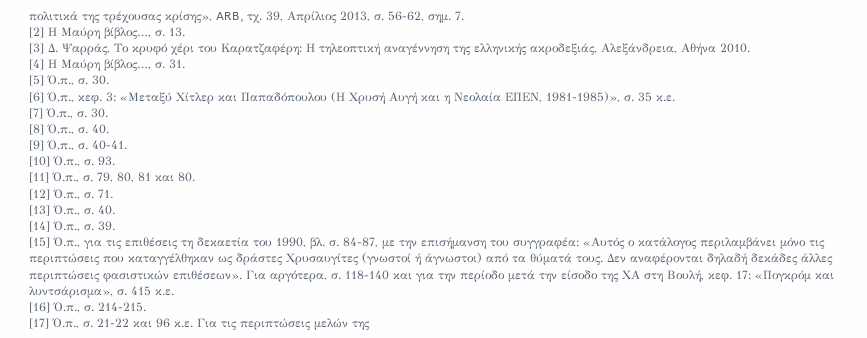πολιτικά της τρέχουσας κρίσης», ARB, τχ. 39, Απρίλιος 2013, σ. 56-62, σημ. 7.
[2] Η Μαύρη βίβλος…, σ. 13.
[3] Δ. Ψαρράς, Το κρυφό χέρι του Καρατζαφέρη: Η τηλεοπτική αναγέννηση της ελληνικής ακροδεξιάς, Αλεξάνδρεια, Αθήνα 2010.
[4] Η Μαύρη βίβλος…, σ. 31.
[5] Ό.π., σ. 30.
[6] Ό.π., κεφ. 3: «Μεταξύ Χίτλερ και Παπαδόπουλου (Η Χρυσή Αυγή και η Νεολαία ΕΠΕΝ, 1981-1985)», σ. 35 κ.ε.
[7] Ό.π., σ. 30.
[8] Ό.π., σ. 40.
[9] Ό.π., σ. 40-41.
[10] Ό.π., σ. 93.
[11] Ό.π., σ. 79, 80, 81 και 80.
[12] Ό.π., σ. 71.
[13] Ό.π., σ. 40.
[14] Ό.π., σ. 39.
[15] Ό.π., για τις επιθέσεις τη δεκαετία του 1990, βλ. σ. 84-87, με την επισήμανση του συγγραφέα: «Αυτός ο κατάλογος περιλαμβάνει μόνο τις περιπτώσεις που καταγγέλθηκαν ως δράστες Χρυσαυγίτες (γνωστοί ή άγνωστοι) από τα θύματά τους. Δεν αναφέρονται δηλαδή δεκάδες άλλες περιπτώσεις φασιστικών επιθέσεων». Για αργότερα, σ. 118-140 και για την περίοδο μετά την είσοδο της ΧΑ στη Βουλή, κεφ. 17: «Πογκρόμ και λυντσάρισμα», σ. 415 κ.ε.
[16] Ό.π., σ. 214-215.
[17] Ό.π., σ. 21-22 και 96 κ.ε. Για τις περιπτώσεις μελών της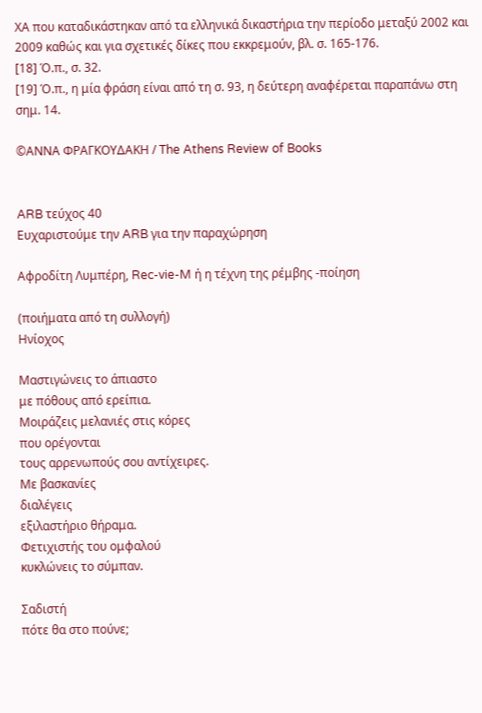ΧΑ που καταδικάστηκαν από τα ελληνικά δικαστήρια την περίοδο μεταξύ 2002 και 2009 καθώς και για σχετικές δίκες που εκκρεμούν, βλ. σ. 165-176.
[18] Ό.π., σ. 32.
[19] Ό.π., η μία φράση είναι από τη σ. 93, η δεύτερη αναφέρεται παραπάνω στη σημ. 14.

©ΑΝΝΑ ΦΡΑΓΚΟΥΔΑΚΗ / The Athens Review of Books


ARB τεύχος 40
Ευχαριστούμε την ARB για την παραχώρηση

Αφροδίτη Λυμπέρη, Rec-vie-M ή η τέχνη της ρέμβης -ποίηση

(ποιήματα από τη συλλογή)
Ηνίοχος

Μαστιγώνεις το άπιαστο
με πόθους από ερείπια.
Μοιράζεις μελανιές στις κόρες
που ορέγονται
τους αρρενωπούς σου αντίχειρες.
Με βασκανίες
διαλέγεις
εξιλαστήριο θήραμα.
Φετιχιστής του ομφαλού
κυκλώνεις το σύμπαν.

Σαδιστή
πότε θα στο πούνε;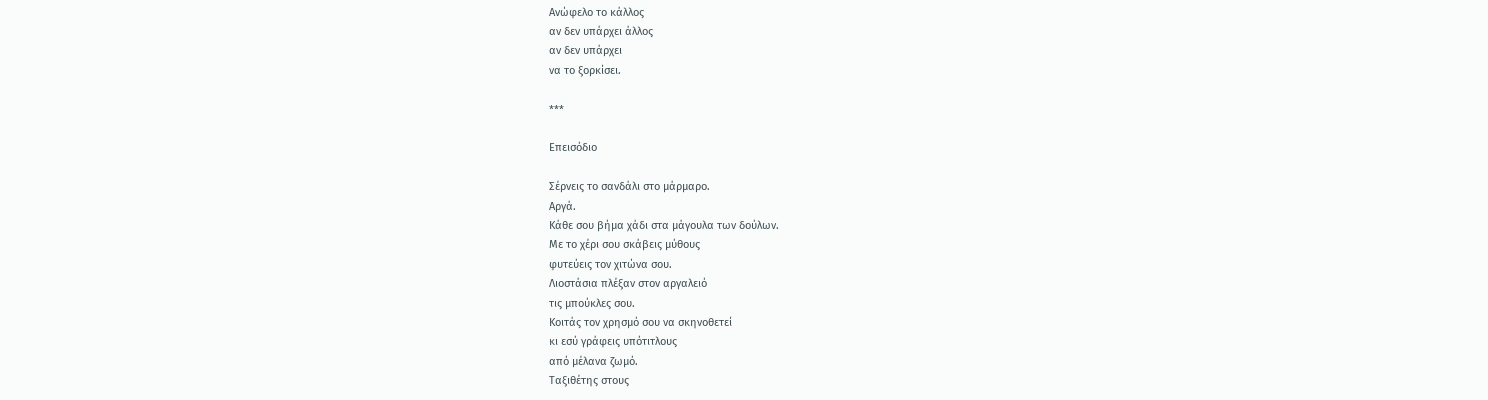Ανώφελο το κάλλος
αν δεν υπάρχει άλλος
αν δεν υπάρχει
να το ξορκίσει.

***

Επεισόδιο

Σέρνεις το σανδάλι στο μάρμαρο.
Αργά.
Κάθε σου βήμα χάδι στα μάγουλα των δούλων.
Με το χέρι σου σκάβεις μύθους
φυτεύεις τον χιτώνα σου.
Λιοστάσια πλέξαν στον αργαλειό
τις μπούκλες σου.
Κοιτάς τον χρησμό σου να σκηνοθετεί
κι εσύ γράφεις υπότιτλους
από μέλανα ζωμό.
Ταξιθέτης στους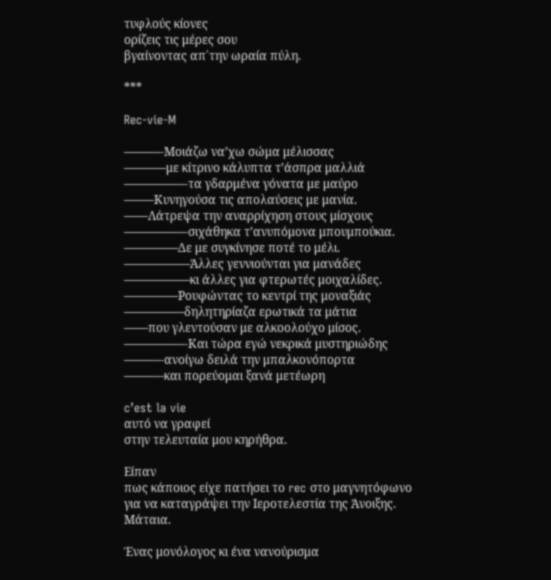τυφλούς κίονες
ορίζεις τις μέρες σου
βγαίνοντας απ΄την ωραία πύλη.

***

Rec-vie-M

———-Μοιάζω να’χω σώμα μέλισσας
———–με κίτρινο κάλυπτα τ’άσπρα μαλλιά
—————-τα γδαρμένα γόνατα με μαύρο
——–Κυνηγούσα τις απολαύσεις με μανία.
——Λάτρεψα την αναρρίχηση στους μίσχους
—————-σιχάθηκα τ’ανυπόμονα μπουμπούκια.
————–Δε με συγκίνησε ποτέ το μέλι.
—————–Άλλες γεννιούνται για μανάδες
—————–κι άλλες για φτερωτές μοιχαλίδες.
————–Ρουφώντας το κεντρί της μοναξιάς
—————δηλητηρίαζα ερωτικά τα μάτια
——που γλεντούσαν με αλκοολούχο μίσος.
—————-Και τώρα εγώ νεκρικά μυστηριώδης
———-ανοίγω δειλά την μπαλκονόπορτα
———-και πορεύομαι ξανά μετέωρη

c’est la vie
αυτό να γραφεί
στην τελευταία μου κηρήθρα.

Είπαν
πως κάποιος είχε πατήσει το rec στο μαγνητόφωνο
για να καταγράψει την Iεροτελεστία της Άνοιξης.
Μάταια.

Ένας μονόλογος κι ένα νανούρισμα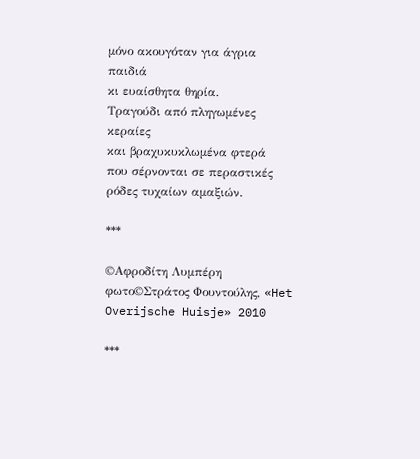μόνο ακουγόταν για άγρια παιδιά
κι ευαίσθητα θηρία.
Τραγούδι από πληγωμένες κεραίες
και βραχυκυκλωμένα φτερά
που σέρνονται σε περαστικές ρόδες τυχαίων αμαξιών.

***

©Αφροδίτη Λυμπέρη
φωτο©Στράτος Φουντούλης, «Het Overijsche Huisje» 2010

***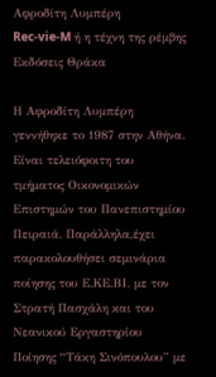Αφροδίτη Λυμπέρη
Rec-vie-M ή η τέχνη της ρέμβης
Εκδόσεις Θράκα

Η Αφροδίτη Λυμπέρη γεννήθηκε το 1987 στην Αθήνα. Είναι τελειόφοιτη του τμήματος Οικονομικών Επιστημών του Πανεπιστημίου Πειραιά. Παράλληλα,έχει παρακολουθήσει σεμινάρια ποίησης του Ε.ΚΕ.ΒΙ. με τον Στρατή Πασχάλη και του Νεανικού Εργαστηρίου Ποίησης “Τάκη Σινόπουλου” με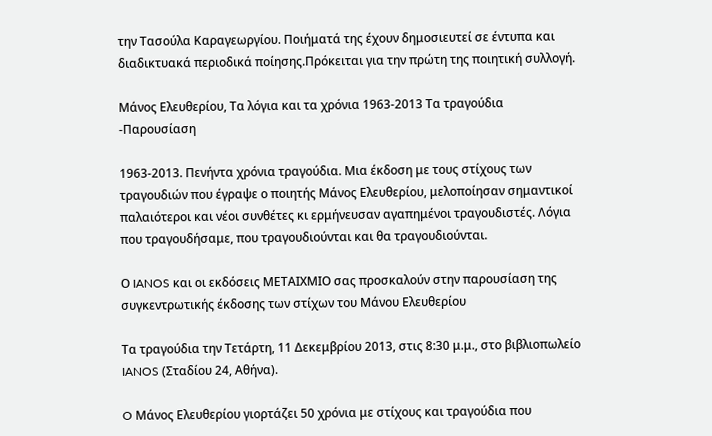την Τασούλα Καραγεωργίου. Ποιήματά της έχουν δημοσιευτεί σε έντυπα και διαδικτυακά περιοδικά ποίησης.Πρόκειται για την πρώτη της ποιητική συλλογή.

Μάνος Ελευθερίου, Τα λόγια και τα χρόνια 1963-2013 Τα τραγούδια -Παρουσίαση

1963-2013. Πενήντα χρόνια τραγούδια. Μια έκδοση με τους στίχους των τραγουδιών που έγραψε ο ποιητής Μάνος Ελευθερίου, μελοποίησαν σημαντικοί παλαιότεροι και νέοι συνθέτες κι ερμήνευσαν αγαπημένοι τραγουδιστές. Λόγια που τραγουδήσαμε, που τραγουδιούνται και θα τραγουδιούνται.

Ο IANOS και οι εκδόσεις ΜΕΤΑΙΧΜΙΟ σας προσκαλούν στην παρουσίαση της συγκεντρωτικής έκδοσης των στίχων του Μάνου Ελευθερίου

Τα τραγούδια την Τετάρτη, 11 Δεκεμβρίου 2013, στις 8:30 μ.μ., στο βιβλιοπωλείο IANOS (Σταδίου 24, Αθήνα).

O Μάνος Ελευθερίου γιορτάζει 50 χρόνια με στίχους και τραγούδια που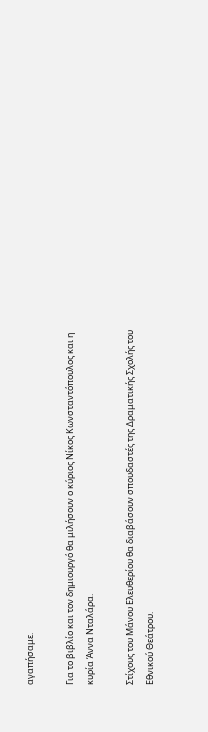αγαπήσαμε.

Για το βιβλίο και τον δημιουργό θα μιλήσουν ο κύριος Νίκος Κωνσταντόπουλος και η κυρία Άννα Νταλάρα.

Στίχους του Μάνου Ελευθερίου θα διαβάσουν σπουδαστές της Δραματικής Σχολής του Εθνικού Θεάτρου.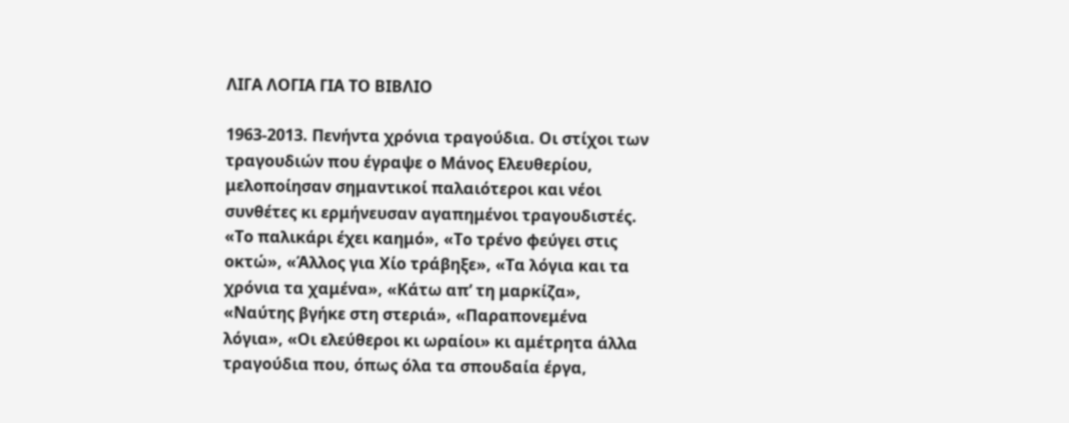ΛΙΓΑ ΛΟΓΙΑ ΓΙΑ ΤΟ ΒΙΒΛΙΟ

1963-2013. Πενήντα χρόνια τραγούδια. Οι στίχοι των τραγουδιών που έγραψε ο Μάνος Ελευθερίου, μελοποίησαν σημαντικοί παλαιότεροι και νέοι συνθέτες κι ερμήνευσαν αγαπημένοι τραγουδιστές.
«Το παλικάρι έχει καημό», «Το τρένο φεύγει στις οκτώ», «Άλλος για Χίο τράβηξε», «Τα λόγια και τα χρόνια τα χαμένα», «Κάτω απ’ τη μαρκίζα», «Ναύτης βγήκε στη στεριά», «Παραπονεμένα λόγια», «Οι ελεύθεροι κι ωραίοι» κι αμέτρητα άλλα τραγούδια που, όπως όλα τα σπουδαία έργα,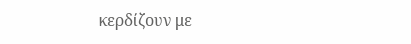κερδίζουν με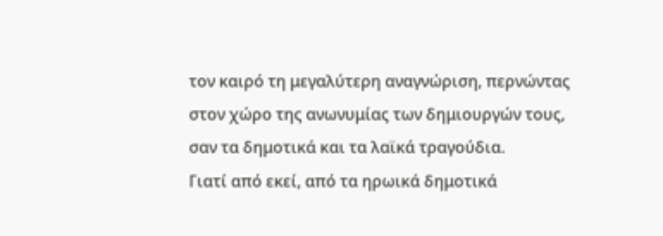τον καιρό τη μεγαλύτερη αναγνώριση, περνώντας στον χώρο της ανωνυμίας των δημιουργών τους, σαν τα δημοτικά και τα λαϊκά τραγούδια.
Γιατί από εκεί, από τα ηρωικά δημοτικά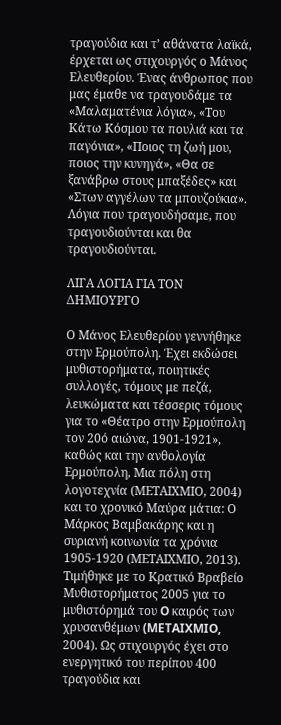τραγούδια και τ’ αθάνατα λαϊκά, έρχεται ως στιχουργός ο Μάνος Ελευθερίου. Ένας άνθρωπος που μας έμαθε να τραγουδάμε τα «Μαλαματένια λόγια», «Του Κάτω Κόσμου τα πουλιά και τα παγόνια», «Ποιος τη ζωή μου, ποιος την κυνηγά», «Θα σε ξανάβρω στους μπαξέδες» και «Στων αγγέλων τα μπουζούκια». Λόγια που τραγουδήσαμε, που τραγουδιούνται και θα τραγουδιούνται.

ΛΙΓΑ ΛΟΓΙΑ ΓΙΑ ΤΟΝ ΔΗΜΙΟΥΡΓΟ

Ο Μάνος Ελευθερίου γεννήθηκε στην Ερμούπολη. Έχει εκδώσει μυθιστορήματα, ποιητικές συλλογές, τόμους με πεζά, λευκώματα και τέσσερις τόμους για το «Θέατρο στην Ερμούπολη τον 20ό αιώνα, 1901-1921», καθώς και την ανθολογία Ερμούπολη, Μια πόλη στη λογοτεχνία (ΜΕΤΑΙΧΜΙΟ, 2004) και το χρονικό Μαύρα μάτια: Ο Μάρκος Βαμβακάρης και η συριανή κοινωνία τα χρόνια 1905-1920 (ΜΕΤΑΙΧΜΙΟ, 2013). Τιμήθηκε με το Κρατικό Βραβείο Μυθιστορήματος 2005 για το μυθιστόρημά του O καιρός των χρυσανθέμων (METAIXMIO, 2004). Ως στιχουργός έχει στο ενεργητικό του περίπου 400 τραγούδια και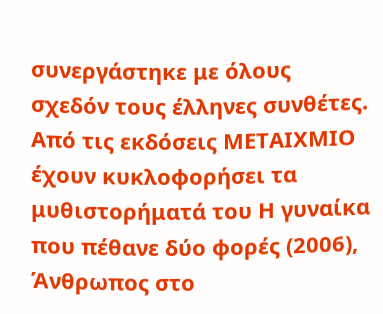συνεργάστηκε με όλους σχεδόν τους έλληνες συνθέτες. Από τις εκδόσεις ΜΕΤΑΙΧΜΙΟ έχουν κυκλοφορήσει τα μυθιστορήματά του Η γυναίκα που πέθανε δύο φορές (2006), Άνθρωπος στο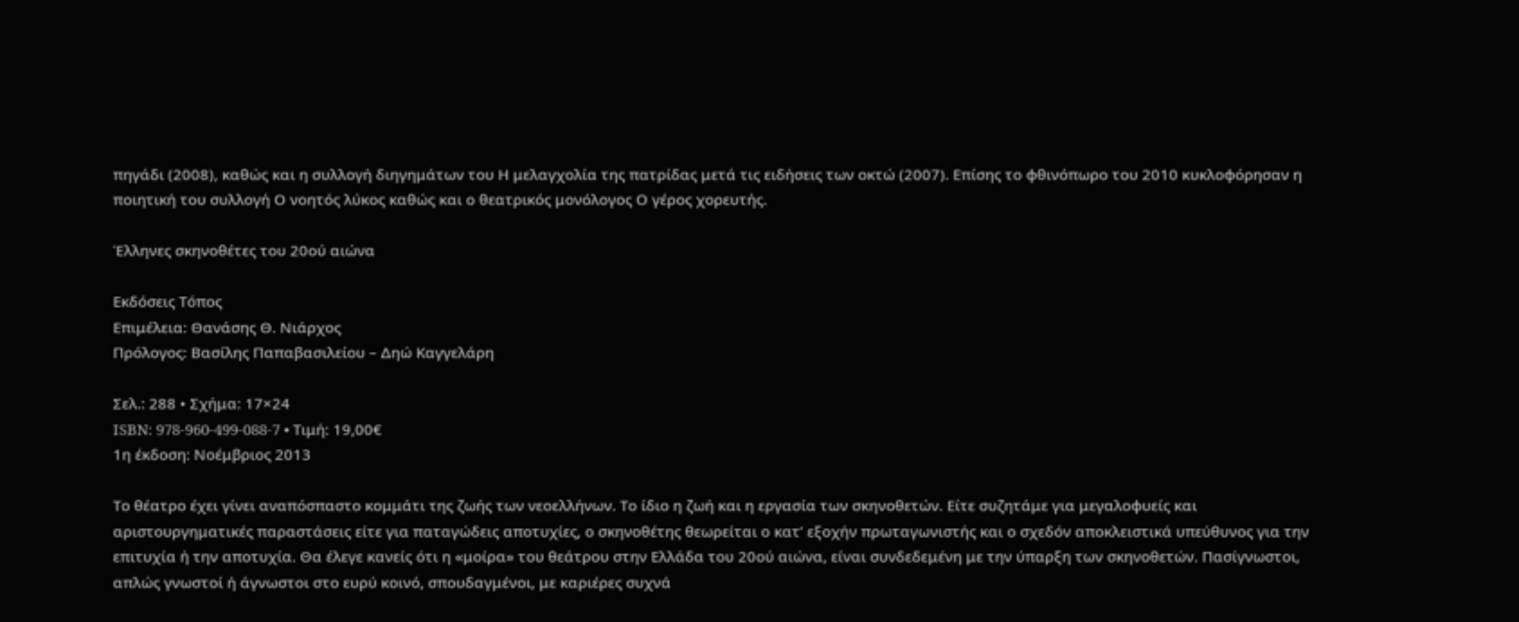πηγάδι (2008), καθώς και η συλλογή διηγημάτων του Η μελαγχολία της πατρίδας μετά τις ειδήσεις των οκτώ (2007). Επίσης το φθινόπωρο του 2010 κυκλοφόρησαν η ποιητική του συλλογή Ο νοητός λύκος καθώς και ο θεατρικός μονόλογος Ο γέρος χορευτής.

Έλληνες σκηνοθέτες του 20ού αιώνα

Εκδόσεις Τόπος
Επιμέλεια: Θανάσης Θ. Νιάρχος
Πρόλογος: Βασίλης Παπαβασιλείου – Δηώ Καγγελάρη

Σελ.: 288 • Σχήμα: 17×24
ISBN: 978-960-499-088-7 • Τιμή: 19,00€
1η έκδοση: Νοέμβριος 2013

Το θέατρο έχει γίνει αναπόσπαστο κομμάτι της ζωής των νεοελλήνων. Το ίδιο η ζωή και η εργασία των σκηνοθετών. Είτε συζητάμε για μεγαλοφυείς και αριστουργηματικές παραστάσεις είτε για παταγώδεις αποτυχίες, ο σκηνοθέτης θεωρείται ο κατ’ εξοχήν πρωταγωνιστής και ο σχεδόν αποκλειστικά υπεύθυνος για την επιτυχία ή την αποτυχία. Θα έλεγε κανείς ότι η «μοίρα» του θεάτρου στην Ελλάδα του 20ού αιώνα, είναι συνδεδεμένη με την ύπαρξη των σκηνοθετών. Πασίγνωστοι, απλώς γνωστοί ή άγνωστοι στο ευρύ κοινό, σπουδαγμένοι, με καριέρες συχνά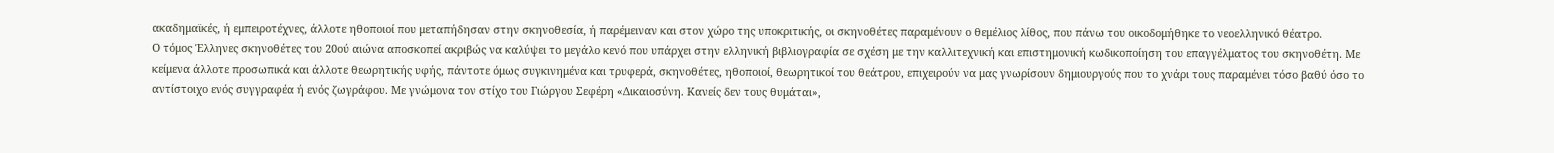ακαδημαϊκές, ή εμπειροτέχνες, άλλοτε ηθοποιοί που μεταπήδησαν στην σκηνοθεσία, ή παρέμειναν και στον χώρο της υποκριτικής, οι σκηνοθέτες παραμένουν ο θεμέλιος λίθος, που πάνω του οικοδομήθηκε το νεοελληνικό θέατρο.
Ο τόμος Έλληνες σκηνοθέτες του 20ού αιώνα αποσκοπεί ακριβώς να καλύψει το μεγάλο κενό που υπάρχει στην ελληνική βιβλιογραφία σε σχέση με την καλλιτεχνική και επιστημονική κωδικοποίηση του επαγγέλματος του σκηνοθέτη. Με κείμενα άλλοτε προσωπικά και άλλοτε θεωρητικής υφής, πάντοτε όμως συγκινημένα και τρυφερά, σκηνοθέτες, ηθοποιοί, θεωρητικοί του θεάτρου, επιχειρούν να μας γνωρίσουν δημιουργούς που το χνάρι τους παραμένει τόσο βαθύ όσο το αντίστοιχο ενός συγγραφέα ή ενός ζωγράφου. Με γνώμονα τον στίχο του Γιώργου Σεφέρη «Δικαιοσύνη. Κανείς δεν τους θυμάται»,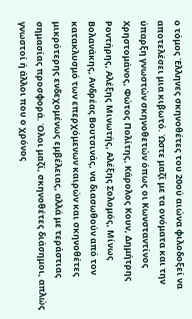ο τόμος Έλληνες σκηνοθέτες του 20ού αιώνα φιλοδοξεί να αποτελέσει μια κιβωτό. Ώστε μαζί με τα ονόματα και την ύπαρξη γνωστών σκηνοθετών όπως οι Κωνσταντίνος Χρηστομάνος, Φώτος Πολίτης, Κάρολος Κουν, Δημήτρης Ροντήρης, Αλέξης Μινωτής, Αλέξης Σολομός, Μίνως Βολανάκης, Ανδρέας Βουτσινάς, να διασωθούν από τον κατακλυσμό των επερχόμενων καιρών και σκηνοθέτες μικρότερης ενδεχομένως εμβέλειας, αλλά με τεράστιας σημασίας προσφορά. Όλοι μαζί, σκηνοθέτες διάσημοι, απλώς γνωστοί ή άλλοι που ο χρόνος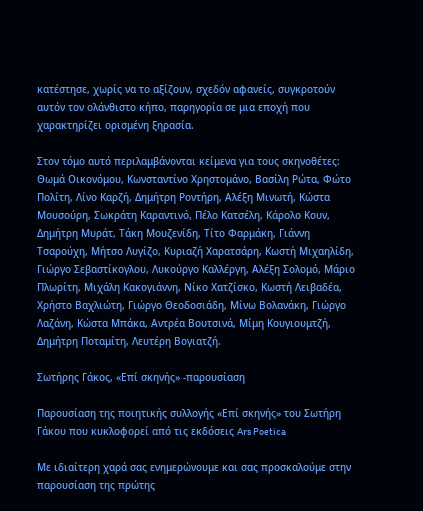κατέστησε, χωρίς να το αξίζουν, σχεδόν αφανείς, συγκροτούν αυτόν τον ολάνθιστο κήπο, παρηγορία σε μια εποχή που χαρακτηρίζει ορισμένη ξηρασία.

Στον τόμο αυτό περιλαμβάνονται κείμενα για τους σκηνοθέτες:
Θωμά Οικονόμου, Κωνσταντίνο Χρηστομάνο, Βασίλη Ρώτα, Φώτο Πολίτη, Λίνο Καρζή, Δημήτρη Ροντήρη, Αλέξη Μινωτή, Κώστα Μουσούρη, Σωκράτη Καραντινό, Πέλο Κατσέλη, Κάρολο Κουν, Δημήτρη Μυράτ, Τάκη Μουζενίδη, Τίτο Φαρμάκη, Γιάννη Τσαρούχη, Μήτσο Λυγίζο, Κυριαζή Χαρατσάρη, Κωστή Μιχαηλίδη, Γιώργο Σεβαστίκογλου, Λυκούργο Καλλέργη, Αλέξη Σολομό, Μάριο Πλωρίτη, Μιχάλη Κακογιάννη, Νίκο Χατζίσκο, Κωστή Λειβαδέα, Χρήστο Βαχλιώτη, Γιώργο Θεοδοσιάδη, Μίνω Βολανάκη, Γιώργο Λαζάνη, Κώστα Μπάκα, Αντρέα Βουτσινά, Μίμη Κουγιουμτζή, Δημήτρη Ποταμίτη, Λευτέρη Βογιατζή.

Σωτήρης Γάκος, «Επί σκηνής» -παρουσίαση

Παρουσίαση της ποιητικής συλλογής «Επί σκηνής» του Σωτήρη Γάκου που κυκλοφορεί από τις εκδόσεις Ars Poetica

Με ιδιαίτερη χαρά σας ενημερώνουμε και σας προσκαλούμε στην παρουσίαση της πρώτης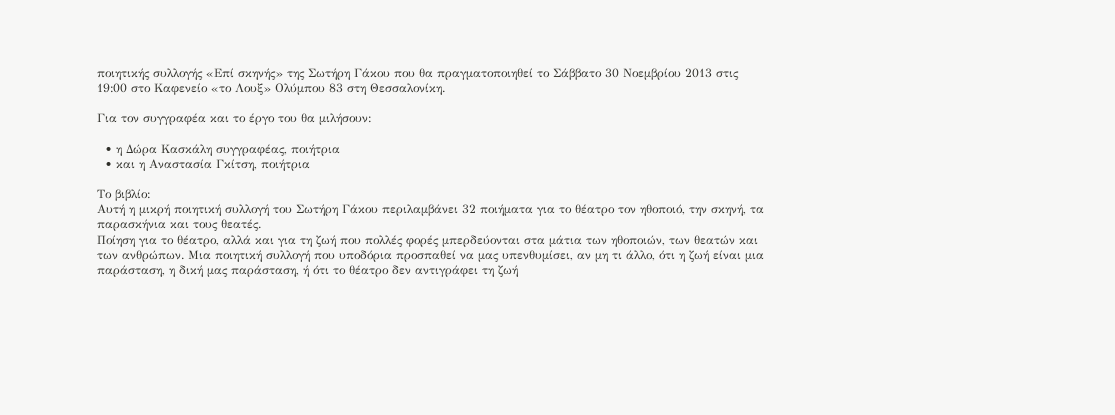ποιητικής συλλογής «Επί σκηνής» της Σωτήρη Γάκου που θα πραγματοποιηθεί το Σάββατο 30 Νοεμβρίου 2013 στις 19:00 στο Καφενείο «το Λουξ» Ολύμπου 83 στη Θεσσαλονίκη.

Για τον συγγραφέα και το έργο του θα μιλήσουν:

  • η Δώρα Κασκάλη συγγραφέας, ποιήτρια
  • και η Αναστασία Γκίτση, ποιήτρια

Το βιβλίο:
Αυτή η μικρή ποιητική συλλογή του Σωτήρη Γάκου περιλαμβάνει 32 ποιήματα για το θέατρο τον ηθοποιό, την σκηνή, τα παρασκήνια και τους θεατές.
Ποίηση για το θέατρο, αλλά και για τη ζωή που πολλές φορές μπερδεύονται στα μάτια των ηθοποιών, των θεατών και των ανθρώπων. Μια ποιητική συλλογή που υποδόρια προσπαθεί να μας υπενθυμίσει, αν μη τι άλλο, ότι η ζωή είναι μια παράσταση, η δική μας παράσταση, ή ότι το θέατρο δεν αντιγράφει τη ζωή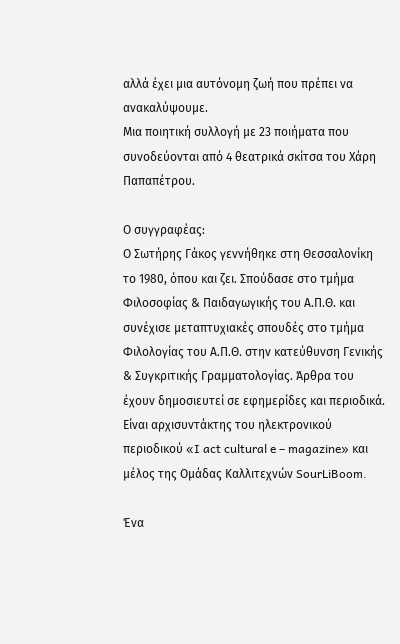αλλά έχει μια αυτόνομη ζωή που πρέπει να ανακαλύψουμε.
Μια ποιητική συλλογή με 23 ποιήματα που συνοδεύονται από 4 θεατρικά σκίτσα του Χάρη Παπαπέτρου.

Ο συγγραφέας:
Ο Σωτήρης Γάκος γεννήθηκε στη Θεσσαλονίκη το 1980, όπου και ζει. Σπούδασε στο τμήμα Φιλοσοφίας & Παιδαγωγικής του Α.Π.Θ. και συνέχισε μεταπτυχιακές σπουδές στο τμήμα Φιλολογίας του Α.Π.Θ. στην κατεύθυνση Γενικής & Συγκριτικής Γραμματολογίας. Άρθρα του έχουν δημοσιευτεί σε εφημερίδες και περιοδικά. Είναι αρχισυντάκτης του ηλεκτρονικού περιοδικού «I act cultural e – magazine» και μέλος της Ομάδας Καλλιτεχνών SourLiBoom.

Ένα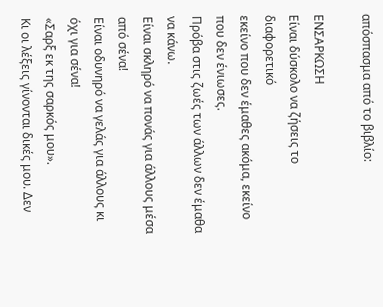απόσπασμα από το βιβλίο:

ΕΝΣΑΡΚΩΣΗ
Είναι δύσκολο να ζήσεις το διαφορετικό
εκείνο που δεν έμαθες ακόμα, εκείνο που δεν ένιωσες.
Πρόβα στις ζωές των άλλων δεν έμαθα να κάνω.
Είναι σκληρό να πονάς για άλλους μέσα από σένα!
Είναι οδυνηρό να γελάς για άλλους κι όχι για σένα!
«Σαρξ εκ της σαρκός μου».
Κι οι λέξεις γίνονται δικές μου. Δεν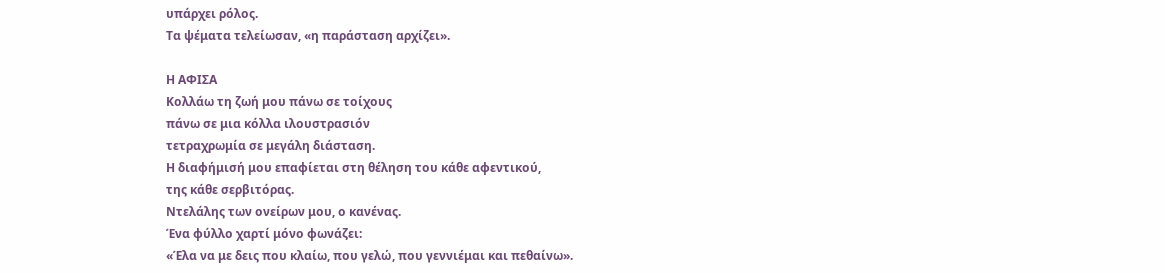υπάρχει ρόλος.
Τα ψέματα τελείωσαν, «η παράσταση αρχίζει».

Η ΑΦΙΣΑ
Κολλάω τη ζωή μου πάνω σε τοίχους
πάνω σε μια κόλλα ιλουστρασιόν
τετραχρωμία σε μεγάλη διάσταση.
Η διαφήμισή μου επαφίεται στη θέληση του κάθε αφεντικού,
της κάθε σερβιτόρας.
Ντελάλης των ονείρων μου, ο κανένας.
Ένα φύλλο χαρτί μόνο φωνάζει:
«Έλα να με δεις που κλαίω, που γελώ, που γεννιέμαι και πεθαίνω».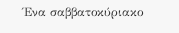Ένα σαββατοκύριακο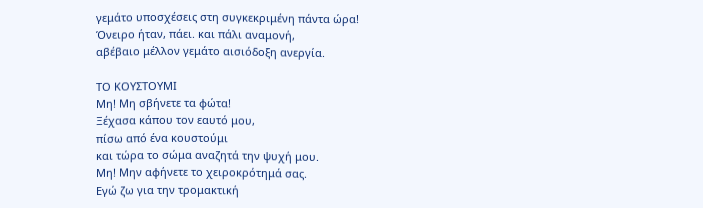γεμάτο υποσχέσεις στη συγκεκριμένη πάντα ώρα!
Όνειρο ήταν, πάει. και πάλι αναμονή,
αβέβαιο μέλλον γεμάτο αισιόδοξη ανεργία.

ΤΟ ΚΟΥΣΤΟΥΜΙ
Μη! Μη σβήνετε τα φώτα!
Ξέχασα κάπου τον εαυτό μου,
πίσω από ένα κουστούμι
και τώρα το σώμα αναζητά την ψυχή μου.
Μη! Μην αφήνετε το χειροκρότημά σας.
Εγώ ζω για την τρομακτική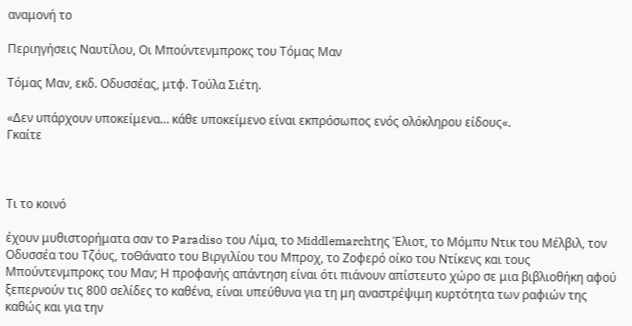αναμονή το

Περιηγήσεις Ναυτίλου, Οι Μπούντενμπροκς του Τόμας Μαν

Τόμας Μαν, εκδ. Οδυσσέας, μτφ. Τούλα Σιέτη.

«Δεν υπάρχουν υποκείμενα… κάθε υποκείμενο είναι εκπρόσωπος ενός ολόκληρου είδους«.
Γκαίτε



Τι το κοινό

έχουν μυθιστορήματα σαν το Paradiso του Λίμα, το Middlemarchτης Έλιοτ, το Μόμπυ Ντικ του Μέλβιλ, τον Οδυσσέα του Τζόυς, τοΘάνατο του Βιργιλίου του Μπροχ, το Ζοφερό οίκο του Ντίκενς και τους Μπούντενμπροκς του Μαν; Η προφανής απάντηση είναι ότι πιάνουν απίστευτο χώρο σε μια βιβλιοθήκη αφού ξεπερνούν τις 800 σελίδες το καθένα, είναι υπεύθυνα για τη μη αναστρέψιμη κυρτότητα των ραφιών της καθώς και για την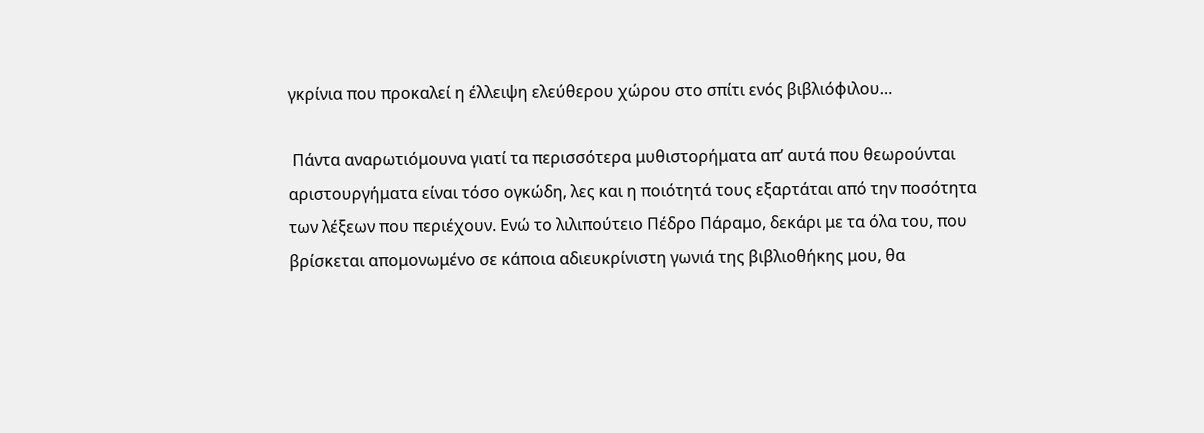γκρίνια που προκαλεί η έλλειψη ελεύθερου χώρου στο σπίτι ενός βιβλιόφιλου…

 Πάντα αναρωτιόμουνα γιατί τα περισσότερα μυθιστορήματα απ’ αυτά που θεωρούνται αριστουργήματα είναι τόσο ογκώδη, λες και η ποιότητά τους εξαρτάται από την ποσότητα των λέξεων που περιέχουν. Ενώ το λιλιπούτειο Πέδρο Πάραμο, δεκάρι με τα όλα του, που βρίσκεται απομονωμένο σε κάποια αδιευκρίνιστη γωνιά της βιβλιοθήκης μου, θα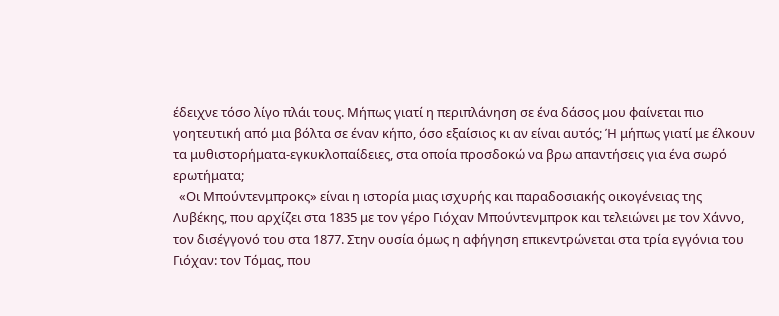έδειχνε τόσο λίγο πλάι τους. Μήπως γιατί η περιπλάνηση σε ένα δάσος μου φαίνεται πιο γοητευτική από μια βόλτα σε έναν κήπο, όσο εξαίσιος κι αν είναι αυτός; Ή μήπως γιατί με έλκουν τα μυθιστορήματα-εγκυκλοπαίδειες, στα οποία προσδοκώ να βρω απαντήσεις για ένα σωρό ερωτήματα;
  «Οι Μπούντενμπροκς» είναι η ιστορία μιας ισχυρής και παραδοσιακής οικογένειας της Λυβέκης, που αρχίζει στα 1835 με τον γέρο Γιόχαν Μπούντενμπροκ και τελειώνει με τον Χάννο, τον δισέγγονό του στα 1877. Στην ουσία όμως η αφήγηση επικεντρώνεται στα τρία εγγόνια του Γιόχαν: τον Τόμας, που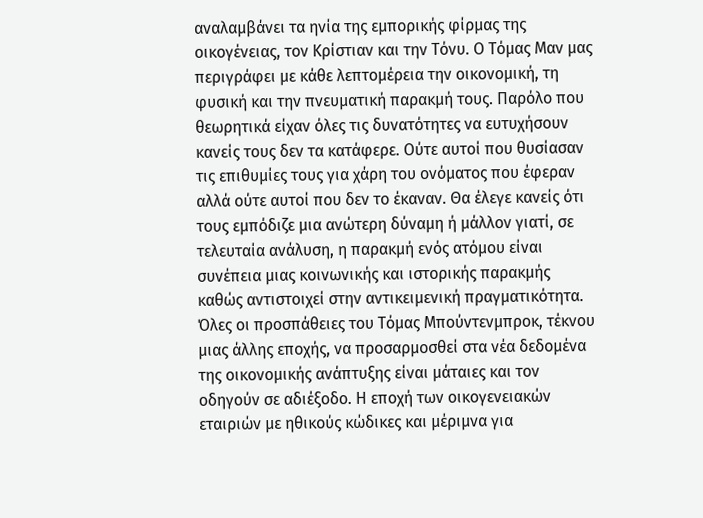αναλαμβάνει τα ηνία της εμπορικής φίρμας της οικογένειας, τον Κρίστιαν και την Τόνυ. Ο Τόμας Μαν μας περιγράφει με κάθε λεπτομέρεια την οικονομική, τη φυσική και την πνευματική παρακμή τους. Παρόλο που θεωρητικά είχαν όλες τις δυνατότητες να ευτυχήσουν κανείς τους δεν τα κατάφερε. Ούτε αυτοί που θυσίασαν τις επιθυμίες τους για χάρη του ονόματος που έφεραν αλλά ούτε αυτοί που δεν το έκαναν. Θα έλεγε κανείς ότι τους εμπόδιζε μια ανώτερη δύναμη ή μάλλον γιατί, σε τελευταία ανάλυση, η παρακμή ενός ατόμου είναι συνέπεια μιας κοινωνικής και ιστορικής παρακμής καθώς αντιστοιχεί στην αντικειμενική πραγματικότητα. Όλες οι προσπάθειες του Τόμας Μπούντενμπροκ, τέκνου μιας άλλης εποχής, να προσαρμοσθεί στα νέα δεδομένα της οικονομικής ανάπτυξης είναι μάταιες και τον οδηγούν σε αδιέξοδο. Η εποχή των οικογενειακών εταιριών με ηθικούς κώδικες και μέριμνα για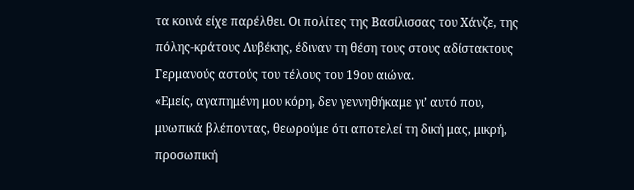τα κοινά είχε παρέλθει. Οι πολίτες της Βασίλισσας του Χάνζε, της πόλης-κράτους Λυβέκης, έδιναν τη θέση τους στους αδίστακτους Γερμανούς αστούς του τέλους του 19ου αιώνα.
«Εμείς, αγαπημένη μου κόρη, δεν γεννηθήκαμε γι’ αυτό που, μυωπικά βλέποντας, θεωρούμε ότι αποτελεί τη δική μας, μικρή, προσωπική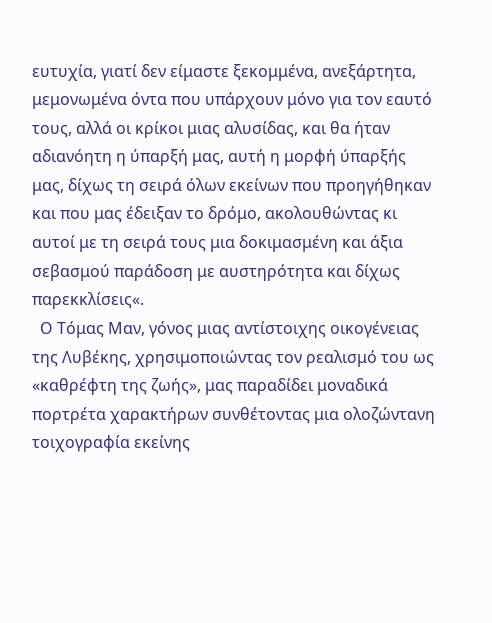ευτυχία, γιατί δεν είμαστε ξεκομμένα, ανεξάρτητα, μεμονωμένα όντα που υπάρχουν μόνο για τον εαυτό τους, αλλά οι κρίκοι μιας αλυσίδας, και θα ήταν αδιανόητη η ύπαρξή μας, αυτή η μορφή ύπαρξής μας, δίχως τη σειρά όλων εκείνων που προηγήθηκαν και που μας έδειξαν το δρόμο, ακολουθώντας κι αυτοί με τη σειρά τους μια δοκιμασμένη και άξια σεβασμού παράδοση με αυστηρότητα και δίχως παρεκκλίσεις«.
  Ο Τόμας Μαν, γόνος μιας αντίστοιχης οικογένειας της Λυβέκης, χρησιμοποιώντας τον ρεαλισμό του ως «καθρέφτη της ζωής», μας παραδίδει μοναδικά πορτρέτα χαρακτήρων συνθέτοντας μια ολοζώντανη τοιχογραφία εκείνης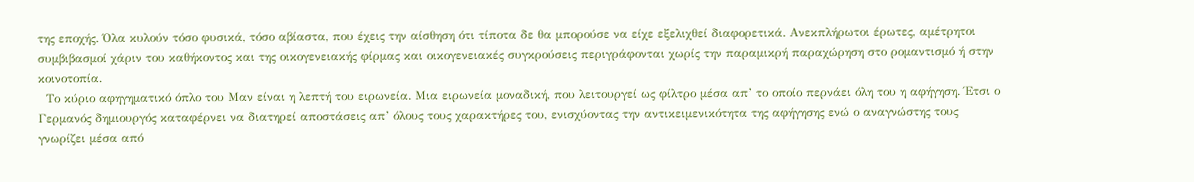της εποχής. Όλα κυλούν τόσο φυσικά, τόσο αβίαστα, που έχεις την αίσθηση ότι τίποτα δε θα μπορούσε να είχε εξελιχθεί διαφορετικά. Ανεκπλήρωτοι έρωτες, αμέτρητοι συμβιβασμοί χάριν του καθήκοντος και της οικογενειακής φίρμας και οικογενειακές συγκρούσεις περιγράφονται χωρίς την παραμικρή παραχώρηση στο ρομαντισμό ή στην κοινοτοπία.
  Το κύριο αφηγηματικό όπλο του Μαν είναι η λεπτή του ειρωνεία. Μια ειρωνεία μοναδική, που λειτουργεί ως φίλτρο μέσα απ’ το οποίο περνάει όλη του η αφήγηση. Έτσι ο Γερμανός δημιουργός καταφέρνει να διατηρεί αποστάσεις απ’ όλους τους χαρακτήρες του, ενισχύοντας την αντικειμενικότητα της αφήγησης ενώ ο αναγνώστης τους γνωρίζει μέσα από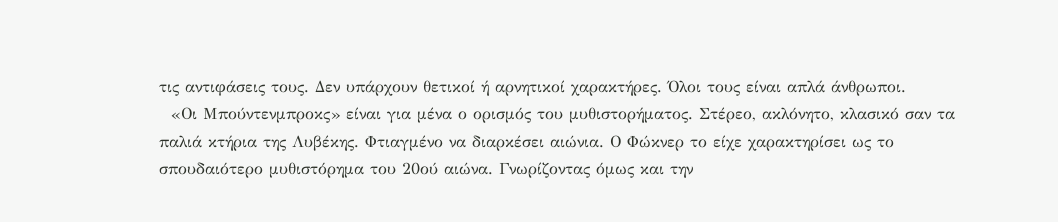τις αντιφάσεις τους. Δεν υπάρχουν θετικοί ή αρνητικοί χαρακτήρες. Όλοι τους είναι απλά άνθρωποι.
  «Οι Μπούντενμπροκς» είναι για μένα ο ορισμός του μυθιστορήματος. Στέρεο, ακλόνητο, κλασικό σαν τα παλιά κτήρια της Λυβέκης. Φτιαγμένο να διαρκέσει αιώνια. Ο Φώκνερ το είχε χαρακτηρίσει ως το σπουδαιότερο μυθιστόρημα του 20ού αιώνα. Γνωρίζοντας όμως και την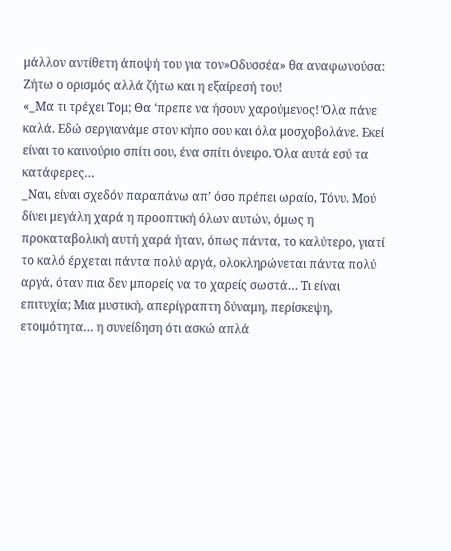μάλλον αντίθετη άποψή του για τον»Οδυσσέα» θα αναφωνούσα: Ζήτω ο ορισμός αλλά ζήτω και η εξαίρεσή του!
«_Μα τι τρέχει Τομ; Θα ‘πρεπε να ήσουν χαρούμενος! Όλα πάνε καλά. Εδώ σεργιανάμε στον κήπο σου και όλα μοσχοβολάνε. Εκεί είναι το καινούριο σπίτι σου, ένα σπίτι όνειρο. Όλα αυτά εσύ τα κατάφερες…
_Ναι, είναι σχεδόν παραπάνω απ’ όσο πρέπει ωραίο, Τόνυ. Μού δίνει μεγάλη χαρά η προοπτική όλων αυτών, όμως η προκαταβολική αυτή χαρά ήταν, όπως πάντα, το καλύτερο, γιατί το καλό έρχεται πάντα πολύ αργά, ολοκληρώνεται πάντα πολύ αργά, όταν πια δεν μπορείς να το χαρείς σωστά… Τι είναι επιτυχία; Μια μυστική, απερίγραπτη δύναμη, περίσκεψη, ετοιμότητα… η συνείδηση ότι ασκώ απλά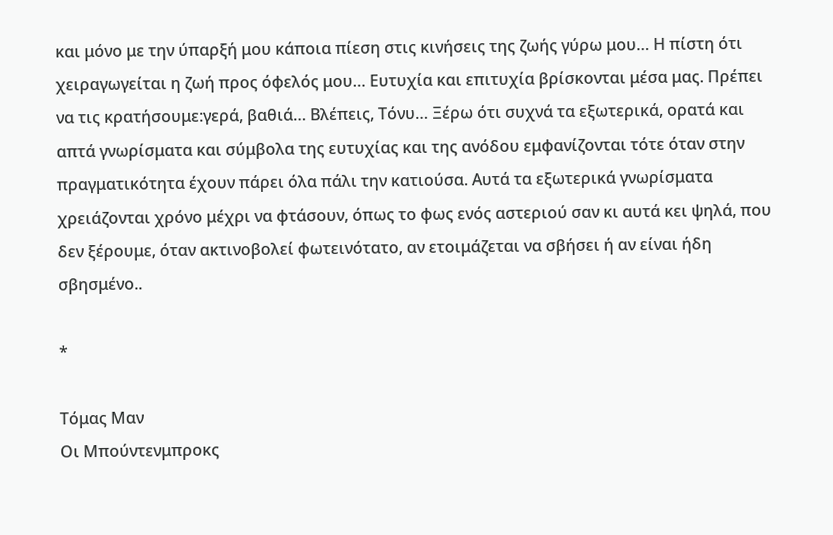και μόνο με την ύπαρξή μου κάποια πίεση στις κινήσεις της ζωής γύρω μου… Η πίστη ότι χειραγωγείται η ζωή προς όφελός μου… Ευτυχία και επιτυχία βρίσκονται μέσα μας. Πρέπει να τις κρατήσουμε:γερά, βαθιά… Βλέπεις, Τόνυ… Ξέρω ότι συχνά τα εξωτερικά, ορατά και απτά γνωρίσματα και σύμβολα της ευτυχίας και της ανόδου εμφανίζονται τότε όταν στην πραγματικότητα έχουν πάρει όλα πάλι την κατιούσα. Αυτά τα εξωτερικά γνωρίσματα χρειάζονται χρόνο μέχρι να φτάσουν, όπως το φως ενός αστεριού σαν κι αυτά κει ψηλά, που δεν ξέρουμε, όταν ακτινοβολεί φωτεινότατο, αν ετοιμάζεται να σβήσει ή αν είναι ήδη σβησμένο..

*

Τόμας Μαν
Οι Μπούντενμπροκς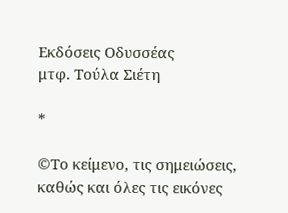Εκδόσεις Οδυσσέας
μτφ. Τούλα Σιέτη

*

©Το κείμενο, τις σημειώσεις, καθώς και όλες τις εικόνες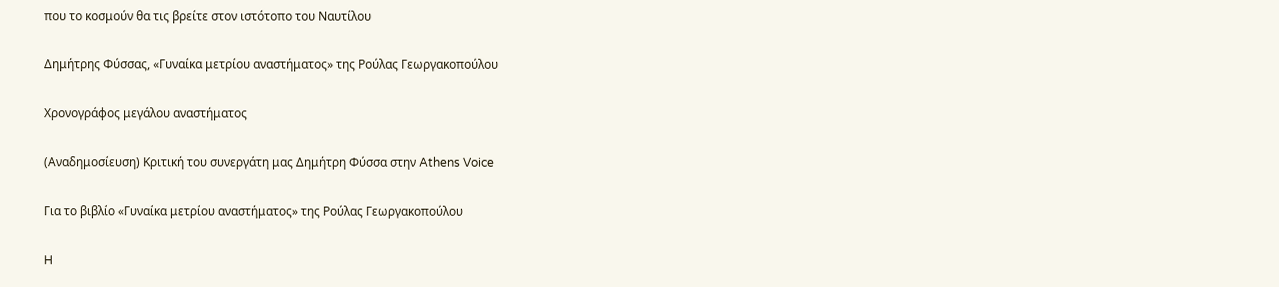που το κοσμούν θα τις βρείτε στον ιστότοπο του Ναυτίλου

Δημήτρης Φύσσας, «Γυναίκα μετρίου αναστήματος» της Ρούλας Γεωργακοπούλου

Χρονογράφος μεγάλου αναστήματος

(Αναδημοσίευση) Κριτική του συνεργάτη μας Δημήτρη Φύσσα στην Athens Voice

Για το βιβλίο «Γυναίκα μετρίου αναστήματος» της Ρούλας Γεωργακοπούλου

H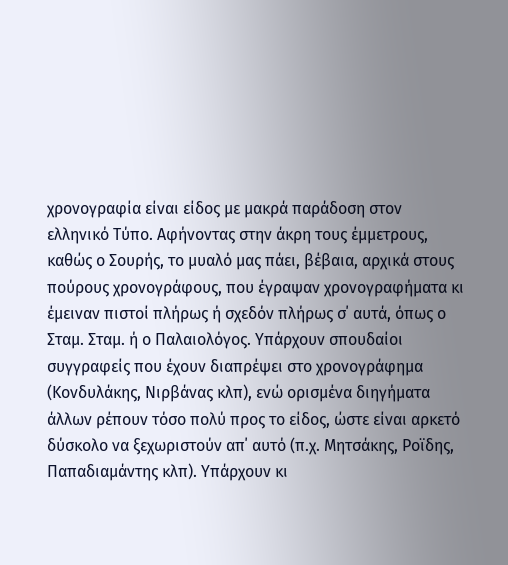χρονογραφία είναι είδος με μακρά παράδοση στον ελληνικό Τύπο. Αφήνοντας στην άκρη τους έμμετρους, καθώς ο Σουρής, το μυαλό μας πάει, βέβαια, αρχικά στους πούρους χρονογράφους, που έγραψαν χρονογραφήματα κι έμειναν πιστοί πλήρως ή σχεδόν πλήρως σ΄ αυτά, όπως ο Σταμ. Σταμ. ή ο Παλαιολόγος. Υπάρχουν σπουδαίοι συγγραφείς που έχουν διαπρέψει στο χρονογράφημα (Κονδυλάκης, Νιρβάνας κλπ), ενώ ορισμένα διηγήματα άλλων ρέπουν τόσο πολύ προς το είδος, ώστε είναι αρκετό δύσκολο να ξεχωριστούν απ΄ αυτό (π.χ. Μητσάκης, Ροϊδης, Παπαδιαμάντης κλπ). Υπάρχουν κι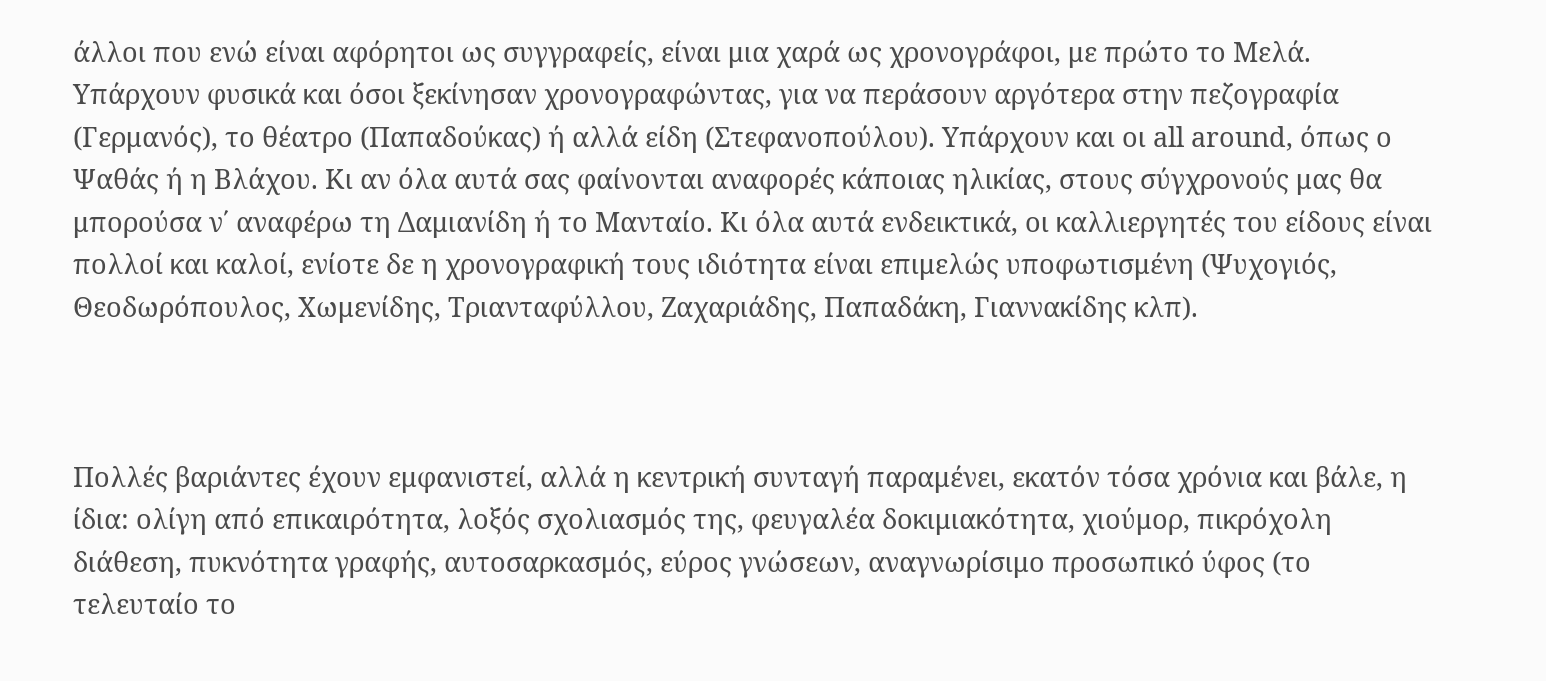άλλοι που ενώ είναι αφόρητοι ως συγγραφείς, είναι μια χαρά ως χρονογράφοι, με πρώτο το Μελά. Υπάρχουν φυσικά και όσοι ξεκίνησαν χρονογραφώντας, για να περάσουν αργότερα στην πεζογραφία (Γερμανός), το θέατρο (Παπαδούκας) ή αλλά είδη (Στεφανοπούλου). Υπάρχουν και οι all around, όπως ο Ψαθάς ή η Βλάχου. Κι αν όλα αυτά σας φαίνονται αναφορές κάποιας ηλικίας, στους σύγχρονούς μας θα μπορούσα ν΄ αναφέρω τη Δαμιανίδη ή το Μανταίο. Κι όλα αυτά ενδεικτικά, οι καλλιεργητές του είδους είναι πολλοί και καλοί, ενίοτε δε η χρονογραφική τους ιδιότητα είναι επιμελώς υποφωτισμένη (Ψυχογιός, Θεοδωρόπουλος, Χωμενίδης, Τριανταφύλλου, Ζαχαριάδης, Παπαδάκη, Γιαννακίδης κλπ).



Πολλές βαριάντες έχουν εμφανιστεί, αλλά η κεντρική συνταγή παραμένει, εκατόν τόσα χρόνια και βάλε, η ίδια: ολίγη από επικαιρότητα, λοξός σχολιασμός της, φευγαλέα δοκιμιακότητα, χιούμορ, πικρόχολη διάθεση, πυκνότητα γραφής, αυτοσαρκασμός, εύρος γνώσεων, αναγνωρίσιμο προσωπικό ύφος (το τελευταίο το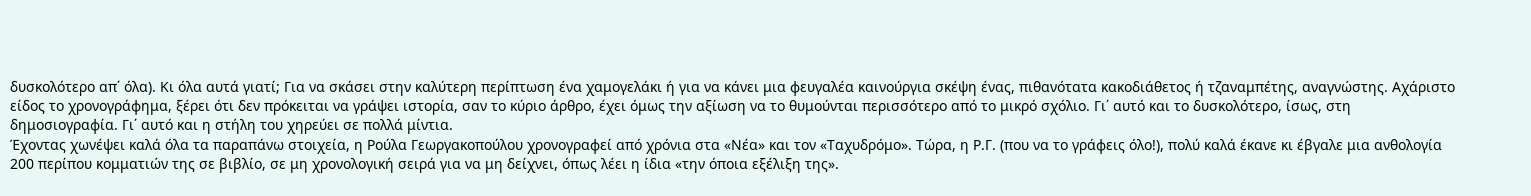δυσκολότερο απ΄ όλα). Κι όλα αυτά γιατί; Για να σκάσει στην καλύτερη περίπτωση ένα χαμογελάκι ή για να κάνει μια φευγαλέα καινούργια σκέψη ένας, πιθανότατα κακοδιάθετος ή τζαναμπέτης, αναγνώστης. Αχάριστο είδος το χρονογράφημα, ξέρει ότι δεν πρόκειται να γράψει ιστορία, σαν το κύριο άρθρο, έχει όμως την αξίωση να το θυμούνται περισσότερο από το μικρό σχόλιο. Γι΄ αυτό και το δυσκολότερο, ίσως, στη δημοσιογραφία. Γι΄ αυτό και η στήλη του χηρεύει σε πολλά μίντια.
Έχοντας χωνέψει καλά όλα τα παραπάνω στοιχεία, η Ρούλα Γεωργακοπούλου χρονογραφεί από χρόνια στα «Νέα» και τον «Ταχυδρόμο». Τώρα, η Ρ.Γ. (που να το γράφεις όλο!), πολύ καλά έκανε κι έβγαλε μια ανθολογία 200 περίπου κομματιών της σε βιβλίο, σε μη χρονολογική σειρά για να μη δείχνει, όπως λέει η ίδια «την όποια εξέλιξη της».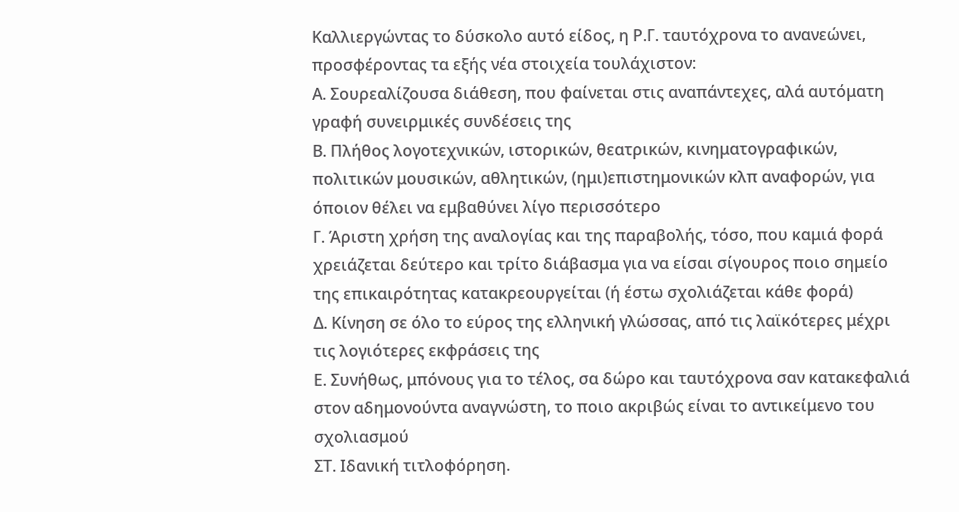Καλλιεργώντας το δύσκολο αυτό είδος, η Ρ.Γ. ταυτόχρονα το ανανεώνει, προσφέροντας τα εξής νέα στοιχεία τουλάχιστον:
Α. Σουρεαλίζουσα διάθεση, που φαίνεται στις αναπάντεχες, αλά αυτόματη γραφή συνειρμικές συνδέσεις της
Β. Πλήθος λογοτεχνικών, ιστορικών, θεατρικών, κινηματογραφικών, πολιτικών μουσικών, αθλητικών, (ημι)επιστημονικών κλπ αναφορών, για όποιον θέλει να εμβαθύνει λίγο περισσότερο
Γ. Άριστη χρήση της αναλογίας και της παραβολής, τόσο, που καμιά φορά χρειάζεται δεύτερο και τρίτο διάβασμα για να είσαι σίγουρος ποιο σημείο της επικαιρότητας κατακρεουργείται (ή έστω σχολιάζεται κάθε φορά)
Δ. Κίνηση σε όλο το εύρος της ελληνική γλώσσας, από τις λαϊκότερες μέχρι τις λογιότερες εκφράσεις της
Ε. Συνήθως, μπόνους για το τέλος, σα δώρο και ταυτόχρονα σαν κατακεφαλιά στον αδημονούντα αναγνώστη, το ποιο ακριβώς είναι το αντικείμενο του σχολιασμού
ΣΤ. Ιδανική τιτλοφόρηση.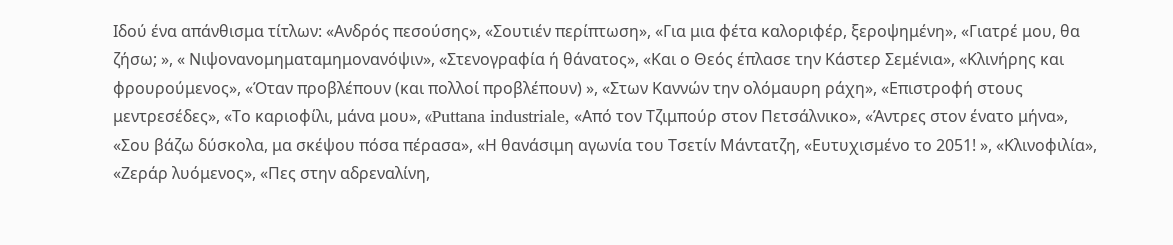Ιδού ένα απάνθισμα τίτλων: «Ανδρός πεσούσης», «Σουτιέν περίπτωση», «Για μια φέτα καλοριφέρ, ξεροψημένη», «Γιατρέ μου, θα ζήσω; », « Νιψονανομηματαμημονανόψιν», «Στενογραφία ή θάνατος», «Και ο Θεός έπλασε την Κάστερ Σεμένια», «Κλινήρης και φρουρούμενος», «Όταν προβλέπουν (και πολλοί προβλέπουν) », «Στων Καννών την ολόμαυρη ράχη», «Επιστροφή στους μεντρεσέδες», «Το καριοφίλι, μάνα μου», «Puttana industriale, «Από τον Τζιμπούρ στον Πετσάλνικο», «Άντρες στον ένατο μήνα», «Σου βάζω δύσκολα, μα σκέψου πόσα πέρασα», «Η θανάσιμη αγωνία του Τσετίν Μάντατζη, «Ευτυχισμένο το 2051! », «Κλινοφιλία», «Ζεράρ λυόμενος», «Πες στην αδρεναλίνη,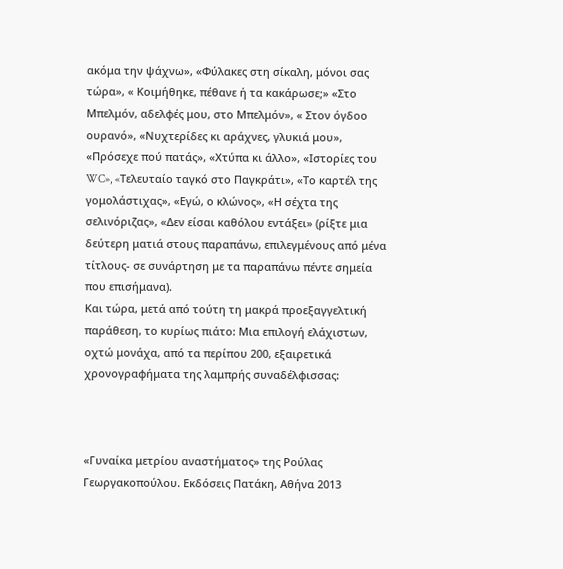ακόμα την ψάχνω», «Φύλακες στη σίκαλη, μόνοι σας τώρα», « Κοιµήθηκε, πέθανε ή τα κακάρωσε;» «Στο Μπελμόν, αδελφές μου, στο Μπελμόν», « Στον όγδοο ουρανό», «Νυχτερίδες κι αράχνες, γλυκιά μου», «Πρόσεχε πού πατάς», «Χτύπα κι άλλο», «Ιστορίες του WC», «Tελευταίο ταγκό στο Παγκράτι», «Τo καρτέλ της γομολάστιχας», «Εγώ, ο κλώνος», «Η σέχτα της σελινόριζας», «Δεν είσαι καθόλου εντάξει» (ρίξτε μια δεύτερη ματιά στους παραπάνω, επιλεγμένους από μένα τίτλους- σε συνάρτηση με τα παραπάνω πέντε σημεία που επισήμανα).
Και τώρα, μετά από τούτη τη μακρά προεξαγγελτική παράθεση, το κυρίως πιάτο: Μια επιλογή ελάχιστων, οχτώ μονάχα, από τα περίπου 200, εξαιρετικά χρονογραφήματα της λαμπρής συναδέλφισσας:



«Γυναίκα μετρίου αναστήματος» της Ρούλας Γεωργακοπούλου. Εκδόσεις Πατάκη, Αθήνα 2013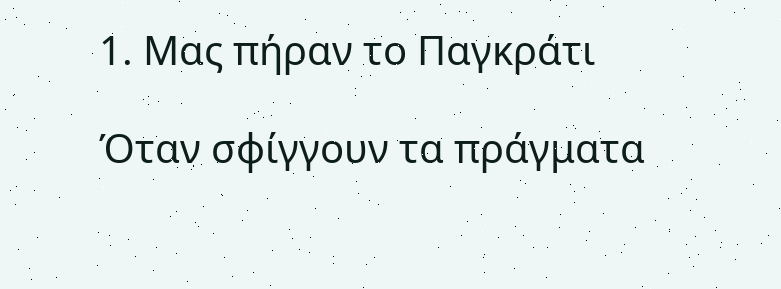1. Μας πήραν το Παγκράτι

Όταν σφίγγουν τα πράγματα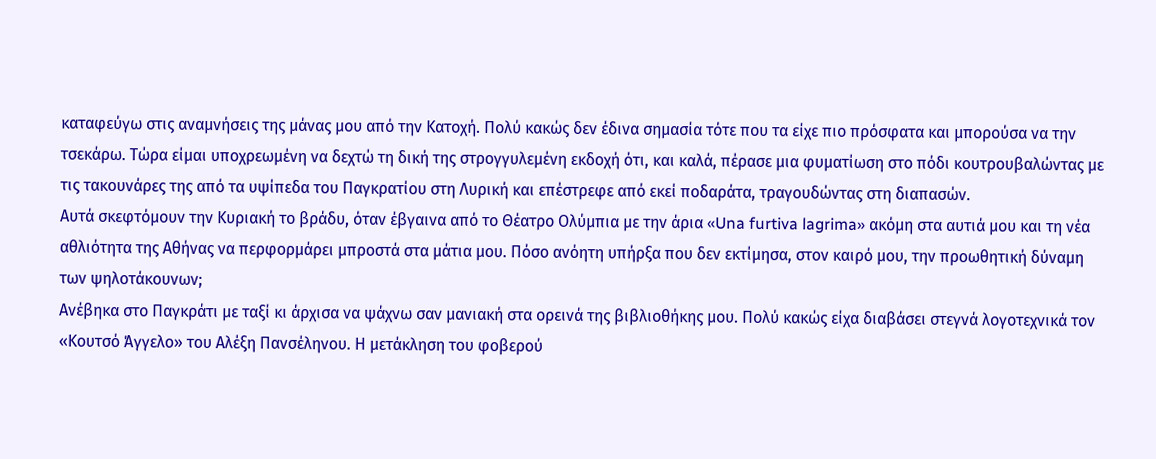καταφεύγω στις αναμνήσεις της μάνας μου από την Κατοχή. Πολύ κακώς δεν έδινα σημασία τότε που τα είχε πιο πρόσφατα και μπορούσα να την τσεκάρω. Τώρα είμαι υποχρεωμένη να δεχτώ τη δική της στρογγυλεμένη εκδοχή ότι, και καλά, πέρασε μια φυματίωση στο πόδι κουτρουβαλώντας με τις τακουνάρες της από τα υψίπεδα του Παγκρατίου στη Λυρική και επέστρεφε από εκεί ποδαράτα, τραγουδώντας στη διαπασών.
Αυτά σκεφτόμουν την Κυριακή το βράδυ, όταν έβγαινα από το Θέατρο Ολύμπια με την άρια «Una furtiva lagrima» ακόμη στα αυτιά μου και τη νέα αθλιότητα της Αθήνας να περφορμάρει μπροστά στα μάτια μου. Πόσο ανόητη υπήρξα που δεν εκτίμησα, στον καιρό μου, την προωθητική δύναμη των ψηλοτάκουνων;
Ανέβηκα στο Παγκράτι με ταξί κι άρχισα να ψάχνω σαν μανιακή στα ορεινά της βιβλιοθήκης μου. Πολύ κακώς είχα διαβάσει στεγνά λογοτεχνικά τον «Κουτσό Άγγελο» του Αλέξη Πανσέληνου. Η μετάκληση του φοβερού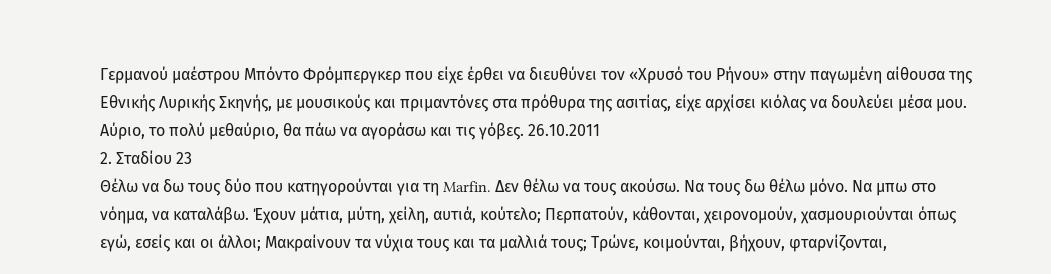Γερμανού μαέστρου Μπόντο Φρόμπεργκερ που είχε έρθει να διευθύνει τον «Χρυσό του Ρήνου» στην παγωμένη αίθουσα της Εθνικής Λυρικής Σκηνής, με μουσικούς και πριμαντόνες στα πρόθυρα της ασιτίας, είχε αρχίσει κιόλας να δουλεύει μέσα μου. Αύριο, το πολύ μεθαύριο, θα πάω να αγοράσω και τις γόβες. 26.10.2011
2. Σταδίου 23
Θέλω να δω τους δύο που κατηγορούνται για τη Marfin. Δεν θέλω να τους ακούσω. Να τους δω θέλω μόνο. Να μπω στο νόημα, να καταλάβω. Έχουν μάτια, μύτη, χείλη, αυτιά, κούτελο; Περπατούν, κάθονται, χειρονομούν, χασμουριούνται όπως εγώ, εσείς και οι άλλοι; Μακραίνουν τα νύχια τους και τα μαλλιά τους; Τρώνε, κοιμούνται, βήχουν, φταρνίζονται,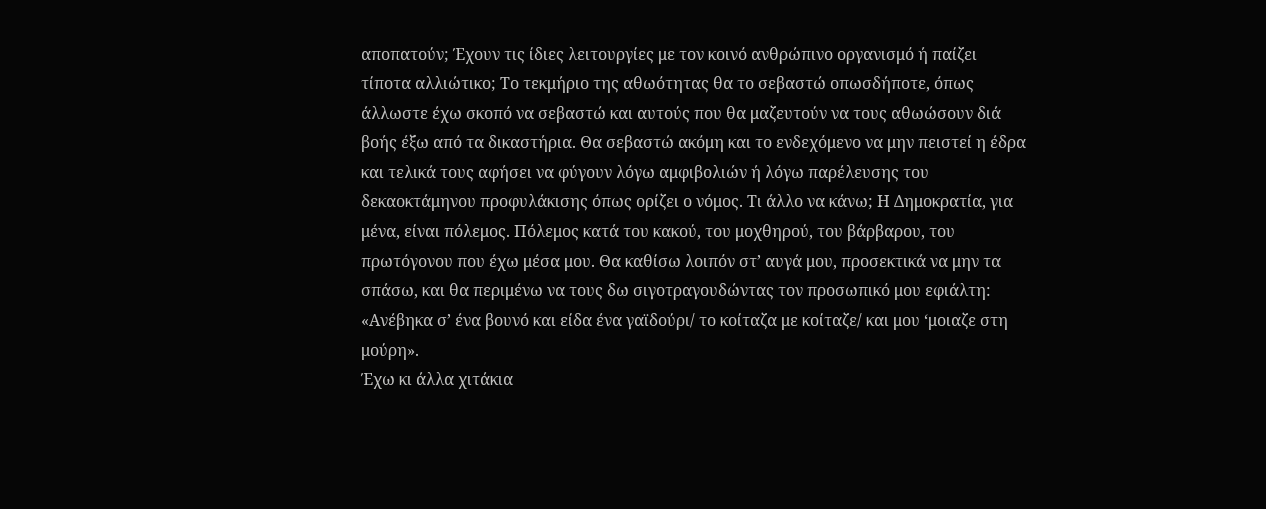αποπατούν; Έχουν τις ίδιες λειτουργίες με τον κοινό ανθρώπινο οργανισμό ή παίζει τίποτα αλλιώτικο; Το τεκμήριο της αθωότητας θα το σεβαστώ οπωσδήποτε, όπως άλλωστε έχω σκοπό να σεβαστώ και αυτούς που θα μαζευτούν να τους αθωώσουν διά βοής έξω από τα δικαστήρια. Θα σεβαστώ ακόμη και το ενδεχόμενο να μην πειστεί η έδρα και τελικά τους αφήσει να φύγουν λόγω αμφιβολιών ή λόγω παρέλευσης του δεκαοκτάμηνου προφυλάκισης όπως ορίζει ο νόμος. Τι άλλο να κάνω; Η Δημοκρατία, για μένα, είναι πόλεμος. Πόλεμος κατά του κακού, του μοχθηρού, του βάρβαρου, του πρωτόγονου που έχω μέσα μου. Θα καθίσω λοιπόν στ’ αυγά μου, προσεκτικά να μην τα σπάσω, και θα περιμένω να τους δω σιγοτραγουδώντας τον προσωπικό μου εφιάλτη: «Ανέβηκα σ’ ένα βουνό και είδα ένα γαϊδούρι/ το κοίταζα με κοίταζε/ και μου ‘μοιαζε στη μούρη».
Έχω κι άλλα χιτάκια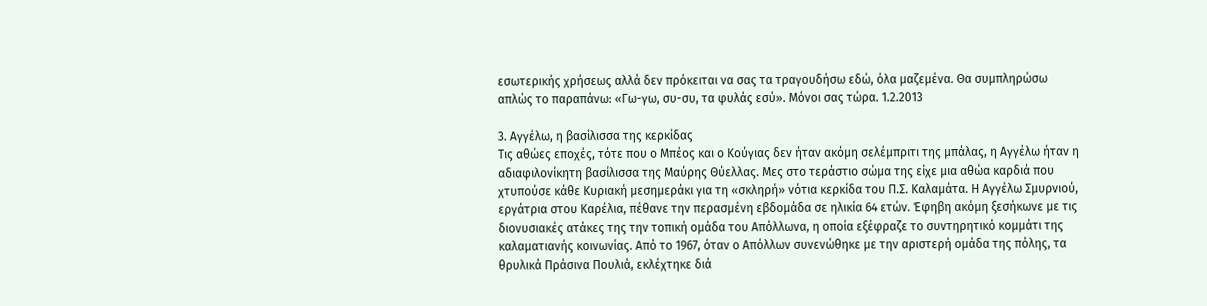εσωτερικής χρήσεως αλλά δεν πρόκειται να σας τα τραγουδήσω εδώ, όλα μαζεμένα. Θα συμπληρώσω απλώς το παραπάνω: «Γω-γω, συ-συ, τα φυλάς εσύ». Μόνοι σας τώρα. 1.2.2013

3. Αγγέλω, η βασίλισσα της κερκίδας
Τις αθώες εποχές, τότε που ο Μπέος και ο Κούγιας δεν ήταν ακόμη σελέμπριτι της μπάλας, η Αγγέλω ήταν η αδιαφιλονίκητη βασίλισσα της Μαύρης Θύελλας. Μες στο τεράστιο σώμα της είχε μια αθώα καρδιά που χτυπούσε κάθε Κυριακή μεσημεράκι για τη «σκληρή» νότια κερκίδα του Π.Σ. Καλαμάτα. Η Αγγέλω Σμυρνιού, εργάτρια στου Καρέλια, πέθανε την περασμένη εβδομάδα σε ηλικία 64 ετών. Έφηβη ακόμη ξεσήκωνε με τις διονυσιακές ατάκες της την τοπική ομάδα του Απόλλωνα, η οποία εξέφραζε το συντηρητικό κομμάτι της καλαματιανής κοινωνίας. Από το 1967, όταν ο Απόλλων συνενώθηκε με την αριστερή ομάδα της πόλης, τα θρυλικά Πράσινα Πουλιά, εκλέχτηκε διά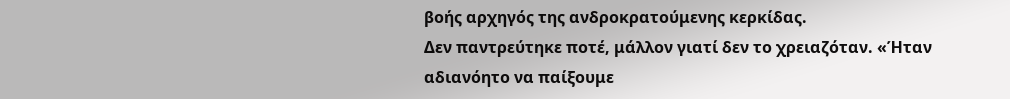βοής αρχηγός της ανδροκρατούμενης κερκίδας.
Δεν παντρεύτηκε ποτέ, μάλλον γιατί δεν το χρειαζόταν. «Ήταν αδιανόητο να παίξουμε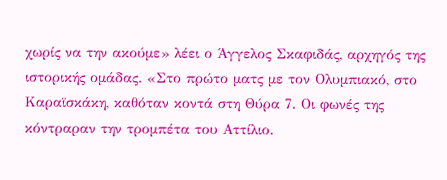χωρίς να την ακούμε» λέει ο Άγγελος Σκαφιδάς, αρχηγός της ιστορικής ομάδας. «Στο πρώτο ματς με τον Ολυμπιακό, στο Καραϊσκάκη, καθόταν κοντά στη Θύρα 7. Οι φωνές της κόντραραν την τρομπέτα του Αττίλιο.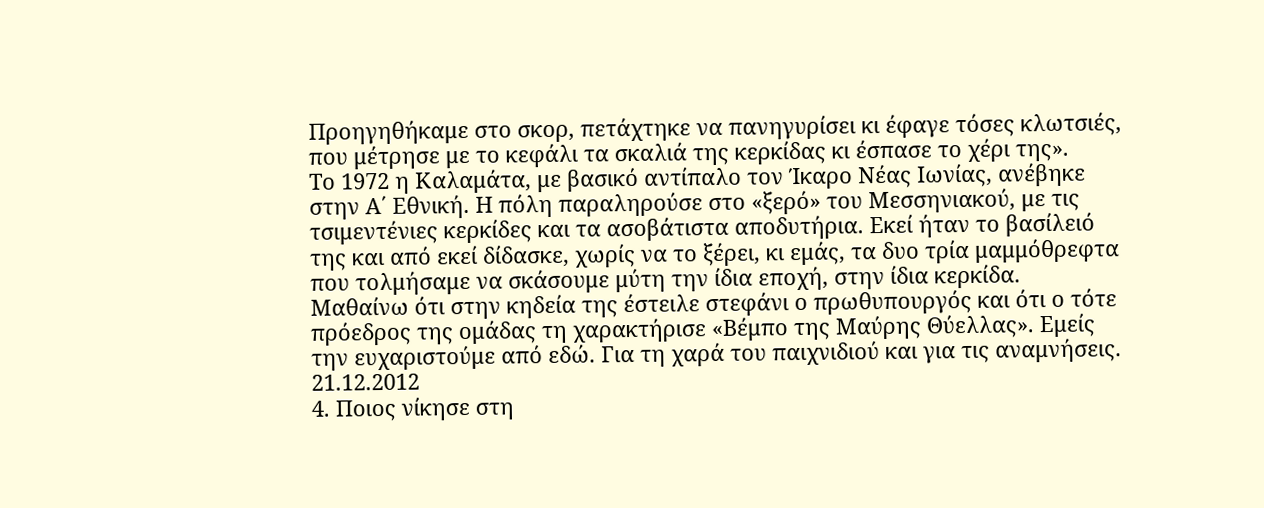Προηγηθήκαμε στο σκορ, πετάχτηκε να πανηγυρίσει κι έφαγε τόσες κλωτσιές, που μέτρησε με το κεφάλι τα σκαλιά της κερκίδας κι έσπασε το χέρι της».
Το 1972 η Καλαμάτα, με βασικό αντίπαλο τον Ίκαρο Νέας Ιωνίας, ανέβηκε στην Α΄ Εθνική. Η πόλη παραληρούσε στο «ξερό» του Μεσσηνιακού, με τις τσιμεντένιες κερκίδες και τα ασοβάτιστα αποδυτήρια. Εκεί ήταν το βασίλειό της και από εκεί δίδασκε, χωρίς να το ξέρει, κι εμάς, τα δυο τρία μαμμόθρεφτα που τολμήσαμε να σκάσουμε μύτη την ίδια εποχή, στην ίδια κερκίδα.
Μαθαίνω ότι στην κηδεία της έστειλε στεφάνι ο πρωθυπουργός και ότι ο τότε πρόεδρος της ομάδας τη χαρακτήρισε «Βέμπο της Μαύρης Θύελλας». Εμείς την ευχαριστούμε από εδώ. Για τη χαρά του παιχνιδιού και για τις αναμνήσεις. 21.12.2012
4. Ποιος νίκησε στη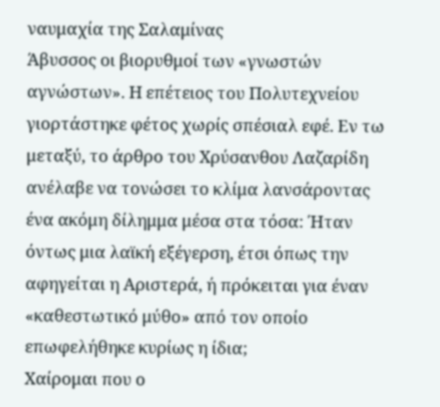ναυμαχία της Σαλαμίνας
Άβυσσος οι βιορυθμοί των «γνωστών αγνώστων». Η επέτειος του Πολυτεχνείου γιορτάστηκε φέτος χωρίς σπέσιαλ εφέ. Εν τω μεταξύ, το άρθρο του Χρύσανθου Λαζαρίδη ανέλαβε να τονώσει το κλίμα λανσάροντας ένα ακόμη δίλημμα μέσα στα τόσα: Ήταν όντως μια λαϊκή εξέγερση, έτσι όπως την αφηγείται η Αριστερά, ή πρόκειται για έναν «καθεστωτικό μύθο» από τον οποίο επωφελήθηκε κυρίως η ίδια;
Χαίρομαι που ο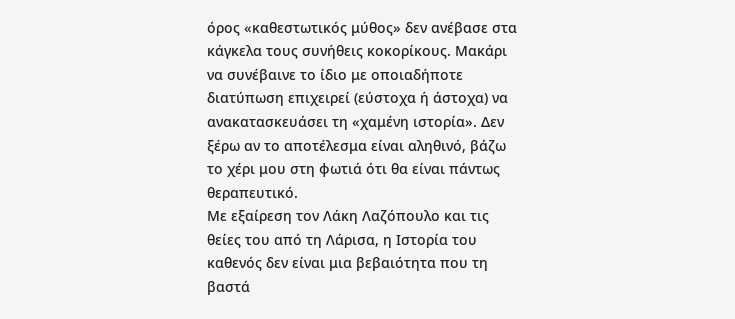όρος «καθεστωτικός μύθος» δεν ανέβασε στα κάγκελα τους συνήθεις κοκορίκους. Μακάρι να συνέβαινε το ίδιο με οποιαδήποτε διατύπωση επιχειρεί (εύστοχα ή άστοχα) να ανακατασκευάσει τη «χαμένη ιστορία». Δεν ξέρω αν το αποτέλεσμα είναι αληθινό, βάζω το χέρι μου στη φωτιά ότι θα είναι πάντως θεραπευτικό.
Με εξαίρεση τον Λάκη Λαζόπουλο και τις θείες του από τη Λάρισα, η Ιστορία του καθενός δεν είναι μια βεβαιότητα που τη βαστά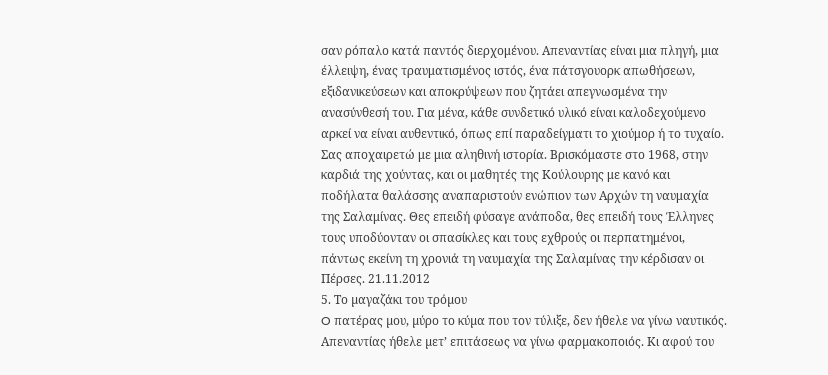σαν ρόπαλο κατά παντός διερχομένου. Απεναντίας είναι μια πληγή, μια έλλειψη, ένας τραυματισμένος ιστός, ένα πάτσγουορκ απωθήσεων, εξιδανικεύσεων και αποκρύψεων που ζητάει απεγνωσμένα την ανασύνθεσή του. Για μένα, κάθε συνδετικό υλικό είναι καλοδεχούμενο αρκεί να είναι αυθεντικό, όπως επί παραδείγματι το χιούμορ ή το τυχαίο.
Σας απoχαιρετώ με μια αληθινή ιστορία. Βρισκόμαστε στο 1968, στην καρδιά της χούντας, και οι μαθητές της Κούλουρης με κανό και ποδήλατα θαλάσσης αναπαριστούν ενώπιον των Αρχών τη ναυμαχία της Σαλαμίνας. Θες επειδή φύσαγε ανάποδα, θες επειδή τους Έλληνες τους υποδύονταν οι σπασίκλες και τους εχθρούς οι περπατημένοι, πάντως εκείνη τη χρονιά τη ναυμαχία της Σαλαμίνας την κέρδισαν οι Πέρσες. 21.11.2012
5. Το µαγαζάκι του τρόµου
O πατέρας µου, µύρο το κύµα που τον τύλιξε, δεν ήθελε να γίνω ναυτικός. Απεναντίας ήθελε µετ’ επιτάσεως να γίνω φαρµακοποιός. Κι αφού του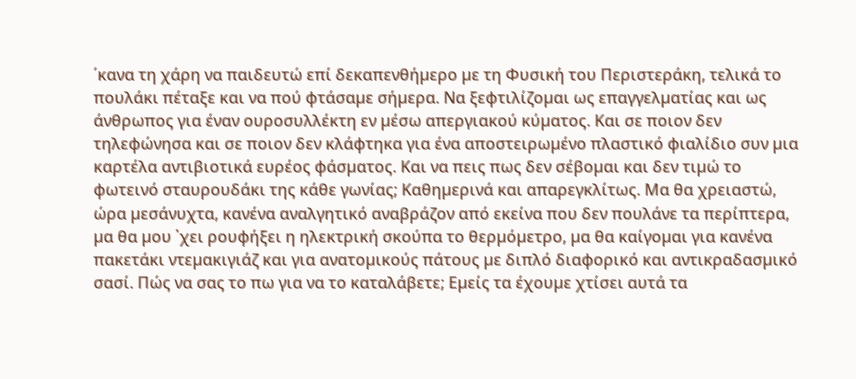΄κανα τη χάρη να παιδευτώ επί δεκαπενθήµερο µε τη Φυσική του Περιστεράκη, τελικά το πουλάκι πέταξε και να πού φτάσαµε σήµερα. Να ξεφτιλίζοµαι ως επαγγελµατίας και ως άνθρωπος για έναν ουροσυλλέκτη εν µέσω απεργιακού κύµατος. Και σε ποιον δεν τηλεφώνησα και σε ποιον δεν κλάφτηκα για ένα αποστειρωµένο πλαστικό φιαλίδιο συν µια καρτέλα αντιβιοτικά ευρέος φάσµατος. Και να πεις πως δεν σέβοµαι και δεν τιµώ το φωτεινό σταυρουδάκι της κάθε γωνίας; Καθηµερινά και απαρεγκλίτως. Μα θα χρειαστώ, ώρα µεσάνυχτα, κανένα αναλγητικό αναβράζον από εκείνα που δεν πουλάνε τα περίπτερα, µα θα µου ᾽χει ρουφήξει η ηλεκτρική σκούπα το θερµόµετρο, µα θα καίγοµαι για κανένα πακετάκι ντεµακιγιάζ και για ανατοµικούς πάτους µε διπλό διαφορικό και αντικραδασµικό σασί. Πώς να σας το πω για να το καταλάβετε; Εµείς τα έχουµε χτίσει αυτά τα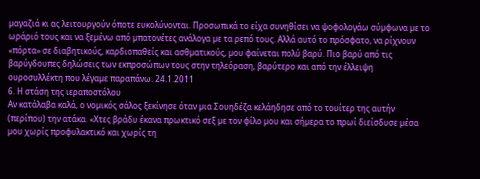µαγαζιά κι ας λειτουργούν όποτε ευκολύνονται. Προσωπικά το είχα συνηθίσει να ψοφολογάω σύµφωνα µε το ωράριό τους και να ξεµένω από µπατονέτες ανάλογα µε τα ρεπό τους. Αλλά αυτό το πρόσφατο, να ρίχνουν «πόρτα» σε διαβητικούς, καρδιοπαθείς και ασθµατικούς, µου φαίνεται πολύ βαρύ. Πιο βαρύ από τις βαρύγδουπες δηλώσεις των εκπροσώπων τους στην τηλεόραση, βαρύτερο και από την έλλειψη ουροσυλλέκτη που λέγαµε παραπάνω. 24.1.2011
6. Η στάση της ιεραποστόλου
Αν κατάλαβα καλά, ο νοµικός σάλος ξεκίνησε όταν µια Σουηδέζα κελάηδησε από το τουίτερ της αυτήν (περίπου) την ατάκα. «Χτες βράδυ έκανα πρωκτικό σεξ µε τον φίλο µου και σήµερα το πρωί διείσδυσε µέσα µου χωρίς προφυλακτικό και χωρίς τη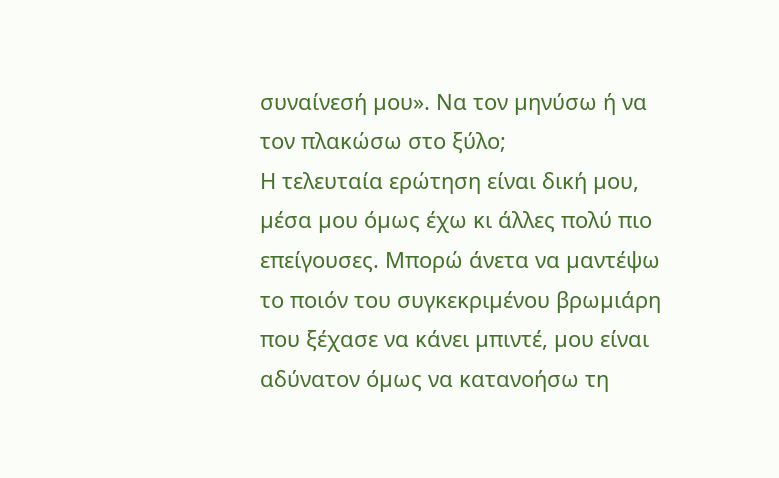συναίνεσή µου». Να τον µηνύσω ή να τον πλακώσω στο ξύλο;
Η τελευταία ερώτηση είναι δική µου, µέσα µου όµως έχω κι άλλες πολύ πιο επείγουσες. Μπορώ άνετα να µαντέψω το ποιόν του συγκεκριµένου βρωµιάρη που ξέχασε να κάνει µπιντέ, µου είναι αδύνατον όµως να κατανοήσω τη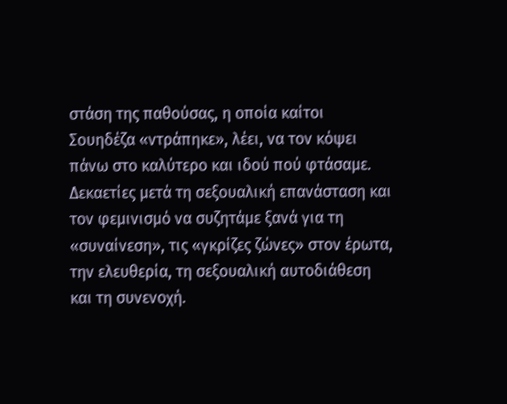στάση της παθούσας, η οποία καίτοι Σουηδέζα «ντράπηκε», λέει, να τον κόψει πάνω στο καλύτερο και ιδού πού φτάσαµε. ∆εκαετίες µετά τη σεξουαλική επανάσταση και τον φεµινισµό να συζητάµε ξανά για τη «συναίνεση», τις «γκρίζες ζώνες» στον έρωτα, την ελευθερία, τη σεξουαλική αυτοδιάθεση και τη συνενοχή.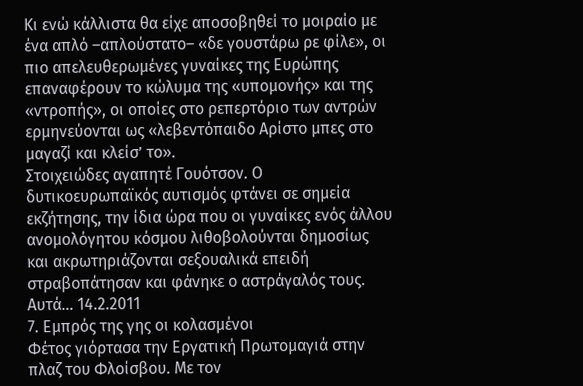Κι ενώ κάλλιστα θα είχε αποσοβηθεί το µοιραίο µε ένα απλό –απλούστατο– «δε γουστάρω ρε φίλε», οι πιο απελευθερωµένες γυναίκες της Ευρώπης επαναφέρουν το κώλυµα της «υποµονής» και της «ντροπής», οι οποίες στο ρεπερτόριο των αντρών ερµηνεύονται ως «λεβεντόπαιδο Αρίστο µπες στο µαγαζί και κλείσ’ το».
Στοιχειώδες αγαπητέ Γουότσον. Ο δυτικοευρωπαϊκός αυτισµός φτάνει σε σηµεία εκζήτησης, την ίδια ώρα που οι γυναίκες ενός άλλου ανοµολόγητου κόσµου λιθοβολούνται δηµοσίως και ακρωτηριάζονται σεξουαλικά επειδή στραβοπάτησαν και φάνηκε ο αστράγαλός τους. Αυτά… 14.2.2011
7. Εμπρός της γης οι κολασμένοι
Φέτος γιόρτασα την Εργατική Πρωτομαγιά στην πλαζ του Φλοίσβου. Με τον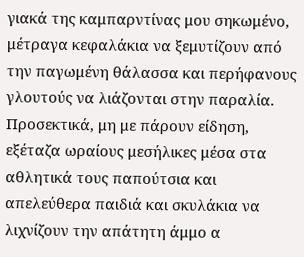γιακά της καμπαρντίνας μου σηκωμένο, μέτραγα κεφαλάκια να ξεμυτίζουν από την παγωμένη θάλασσα και περήφανους γλουτούς να λιάζονται στην παραλία. Προσεκτικά, μη με πάρουν είδηση, εξέταζα ωραίους μεσήλικες μέσα στα αθλητικά τους παπούτσια και απελεύθερα παιδιά και σκυλάκια να λιχνίζουν την απάτητη άμμο α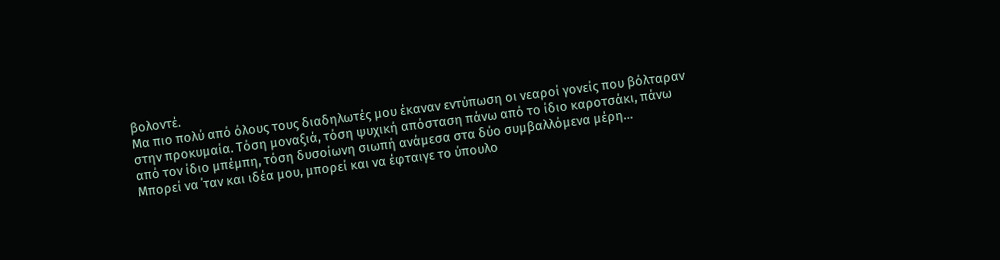βολοντέ.
Μα πιο πολύ από όλους τους διαδηλωτές μου έκαναν εντύπωση οι νεαροί γονείς που βόλταραν στην προκυμαία. Τόση μοναξιά, τόση ψυχική απόσταση πάνω από το ίδιο καροτσάκι, πάνω από τον ίδιο μπέμπη, τόση δυσοίωνη σιωπή ανάμεσα στα δύο συμβαλλόμενα μέρη…
Μπορεί να ΄ταν και ιδέα μου, μπορεί και να έφταιγε το ύπουλο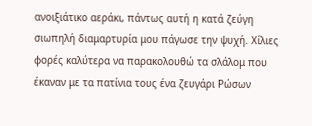ανοιξιάτικο αεράκι, πάντως αυτή η κατά ζεύγη σιωπηλή διαμαρτυρία μου πάγωσε την ψυχή. Χίλιες φορές καλύτερα να παρακολουθώ τα σλάλομ που έκαναν με τα πατίνια τους ένα ζευγάρι Ρώσων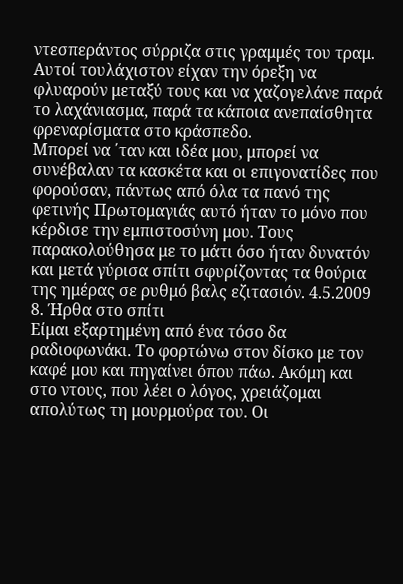ντεσπεράντος σύρριζα στις γραμμές του τραμ. Αυτοί τουλάχιστον είχαν την όρεξη να φλυαρούν μεταξύ τους και να χαζογελάνε παρά το λαχάνιασμα, παρά τα κάποια ανεπαίσθητα φρεναρίσματα στο κράσπεδο.
Μπορεί να ΄ταν και ιδέα μου, μπορεί να συνέβαλαν τα κασκέτα και οι επιγονατίδες που φορούσαν, πάντως από όλα τα πανό της φετινής Πρωτομαγιάς αυτό ήταν το μόνο που κέρδισε την εμπιστοσύνη μου. Τους παρακολούθησα με το μάτι όσο ήταν δυνατόν και μετά γύρισα σπίτι σφυρίζοντας τα θούρια της ημέρας σε ρυθμό βαλς εζιτασιόν. 4.5.2009
8. Ήρθα στο σπίτι
Είμαι εξαρτημένη από ένα τόσο δα ραδιοφωνάκι. Το φορτώνω στον δίσκο με τον καφέ μου και πηγαίνει όπου πάω. Ακόμη και στο ντους, που λέει ο λόγος, χρειάζομαι απολύτως τη μουρμούρα του. Οι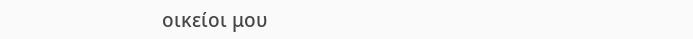οικείοι μου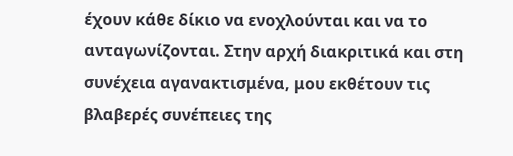έχουν κάθε δίκιο να ενοχλούνται και να το ανταγωνίζονται. Στην αρχή διακριτικά και στη συνέχεια αγανακτισμένα, μου εκθέτουν τις βλαβερές συνέπειες της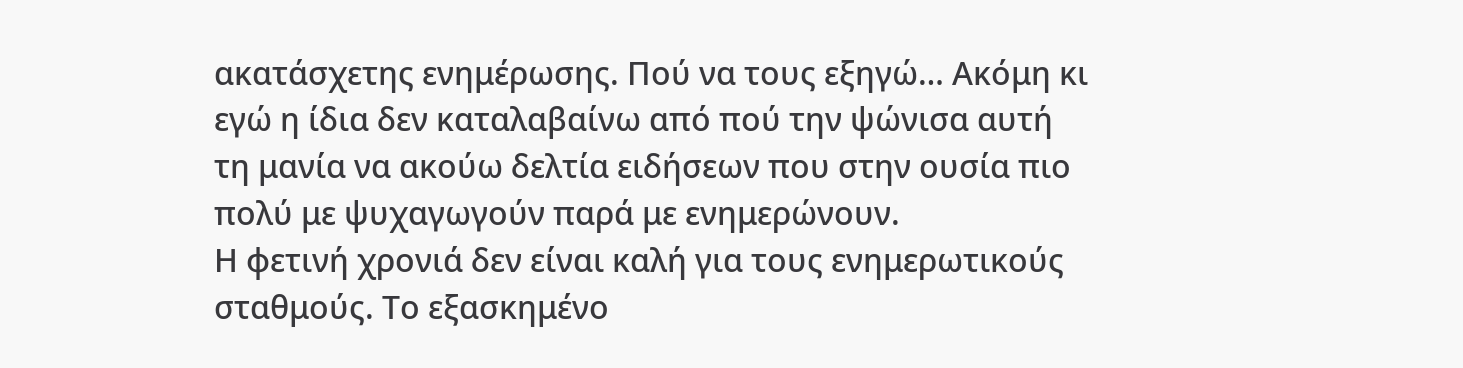ακατάσχετης ενημέρωσης. Πού να τους εξηγώ… Ακόμη κι εγώ η ίδια δεν καταλαβαίνω από πού την ψώνισα αυτή τη μανία να ακούω δελτία ειδήσεων που στην ουσία πιο πολύ με ψυχαγωγούν παρά με ενημερώνουν.
Η φετινή χρονιά δεν είναι καλή για τους ενημερωτικούς σταθμούς. Το εξασκημένο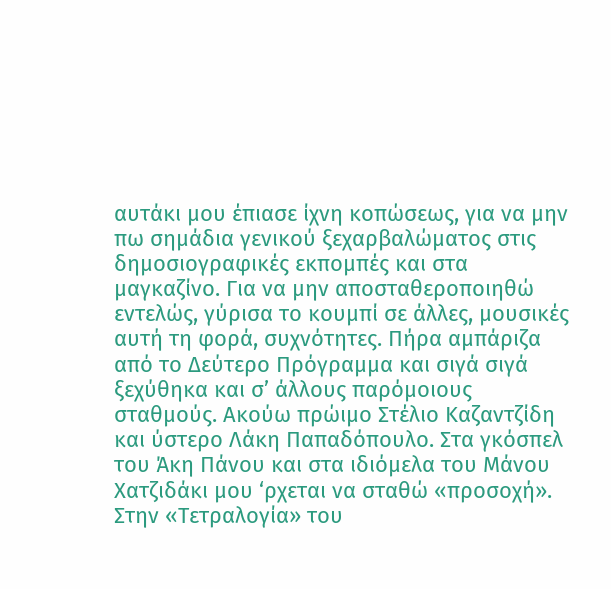αυτάκι μου έπιασε ίχνη κοπώσεως, για να μην πω σημάδια γενικού ξεχαρβαλώματος στις δημοσιογραφικές εκπομπές και στα μαγκαζίνο. Για να μην αποσταθεροποιηθώ εντελώς, γύρισα το κουμπί σε άλλες, μουσικές αυτή τη φορά, συχνότητες. Πήρα αμπάριζα από το Δεύτερο Πρόγραμμα και σιγά σιγά ξεχύθηκα και σ’ άλλους παρόμοιους σταθμούς. Ακούω πρώιμο Στέλιο Καζαντζίδη και ύστερο Λάκη Παπαδόπουλο. Στα γκόσπελ του Άκη Πάνου και στα ιδιόμελα του Μάνου Χατζιδάκι μου ‘ρχεται να σταθώ «προσοχή». Στην «Τετραλογία» του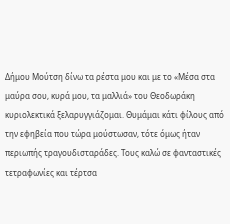Δήμου Μούτση δίνω τα ρέστα μου και με το «Μέσα στα μαύρα σου, κυρά μου, τα μαλλιά» του Θεοδωράκη κυριολεκτικά ξελαρυγγιάζομαι. Θυμάμαι κάτι φίλους από την εφηβεία που τώρα μούστωσαν, τότε όμως ήταν περιωπής τραγουδισταράδες. Τους καλώ σε φανταστικές τετραφωνίες και τέρτσα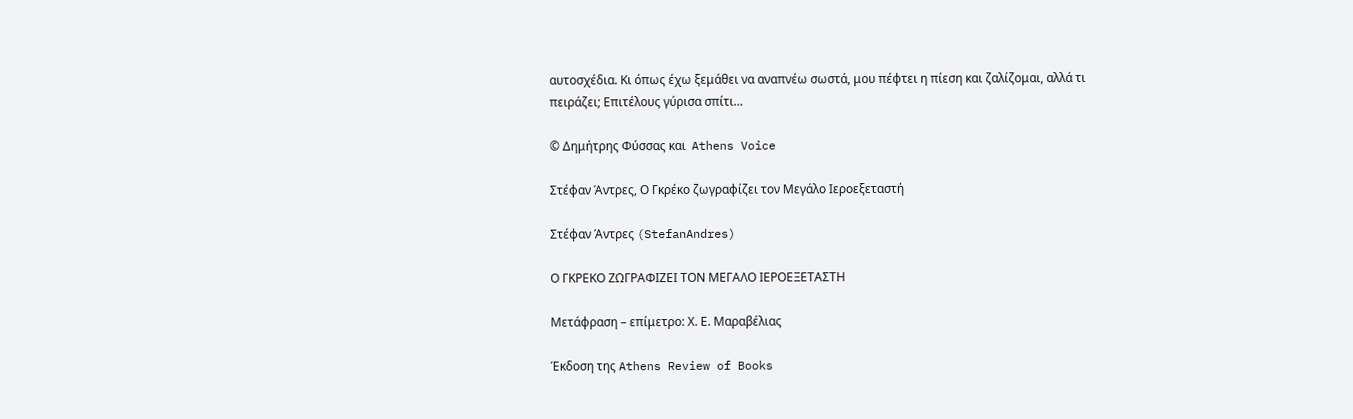αυτοσχέδια. Κι όπως έχω ξεμάθει να αναπνέω σωστά, μου πέφτει η πίεση και ζαλίζομαι, αλλά τι πειράζει; Επιτέλους γύρισα σπίτι…

© Δημήτρης Φύσσας και  Athens Voice

Στέφαν Άντρες, Ο Γκρέκο ζωγραφίζει τον Μεγάλο Ιεροεξεταστή

Στέφαν Άντρες (StefanAndres)

Ο ΓΚΡΕΚΟ ΖΩΓΡΑΦΙΖΕΙ ΤΟΝ ΜΕΓΑΛΟ ΙΕΡΟΕΞΕΤΑΣΤΗ

Μετάφραση – επίμετρο: Χ. Ε. Μαραβέλιας

Έκδοση της Athens Review of Books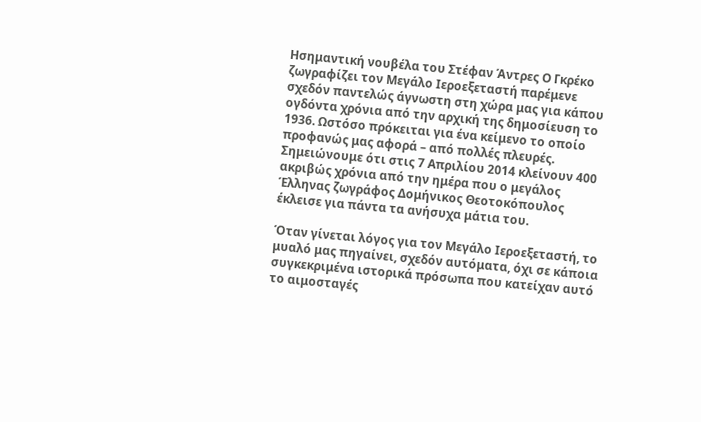Ησημαντική νουβέλα του Στέφαν Άντρες Ο Γκρέκο ζωγραφίζει τον Μεγάλο Ιεροεξεταστή παρέμενε σχεδόν παντελώς άγνωστη στη χώρα μας για κάπου ογδόντα χρόνια από την αρχική της δημοσίευση το 1936. Ωστόσο πρόκειται για ένα κείμενο το οποίο προφανώς μας αφορά – από πολλές πλευρές. Σημειώνουμε ότι στις 7 Απριλίου 2014 κλείνουν 400 ακριβώς χρόνια από την ημέρα που ο μεγάλος Έλληνας ζωγράφος Δομήνικος Θεοτοκόπουλος έκλεισε για πάντα τα ανήσυχα μάτια του.

Όταν γίνεται λόγος για τον Μεγάλο Ιεροεξεταστή, το μυαλό μας πηγαίνει, σχεδόν αυτόματα, όχι σε κάποια συγκεκριμένα ιστορικά πρόσωπα που κατείχαν αυτό το αιμοσταγές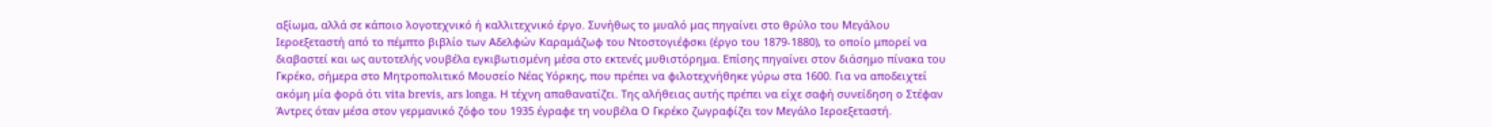αξίωμα, αλλά σε κάποιο λογοτεχνικό ή καλλιτεχνικό έργο. Συνήθως το μυαλό μας πηγαίνει στο θρύλο του Μεγάλου Ιεροεξεταστή από το πέμπτο βιβλίο των Αδελφών Καραμάζωφ του Ντοστογιέφσκι (έργο του 1879-1880), το οποίο μπορεί να διαβαστεί και ως αυτοτελής νουβέλα εγκιβωτισμένη μέσα στο εκτενές μυθιστόρημα. Επίσης πηγαίνει στον διάσημο πίνακα του Γκρέκο, σήμερα στο Μητροπολιτικό Μουσείο Νέας Υόρκης, που πρέπει να φιλοτεχνήθηκε γύρω στα 1600. Για να αποδειχτεί ακόμη μία φορά ότι vita brevis, ars longa. Η τέχνη απαθανατίζει. Της αλήθειας αυτής πρέπει να είχε σαφή συνείδηση ο Στέφαν Άντρες όταν μέσα στον γερμανικό ζόφο του 1935 έγραφε τη νουβέλα Ο Γκρέκο ζωγραφίζει τον Μεγάλο Ιεροεξεταστή.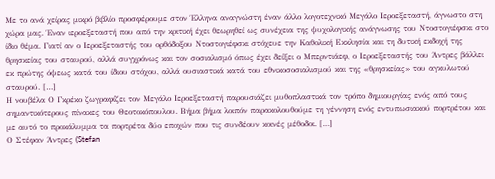Με το ανά χείρας μικρό βιβλίο προσφέρουμε στον Έλληνα αναγνώστη έναν άλλο λογοτεχνικό Μεγάλο Ιεροεξεταστή, άγνωστο στη χώρα μας. Έναν ιεροεξεταστή που από την κριτική έχει θεωρηθεί ως συνέχεια της ψυχολογικής ανάγνωσης του Ντοστογιέφσκι στο ίδιο θέμα. Γιατί αν ο Ιεροεξεταστής του ορθόδοξου Ντοστογιέφσκι στόχευε την Καθολική Εκκλησία και τη δυτική εκδοχή της θρησκείας του σταυρού, αλλά συγχρόνως και τον σοσιαλισμό όπως έχει δείξει ο Μπερντιάεφ, ο Ιεροεξεταστής του Άντρες βάλλει εκ πρώτης όψεως κατά του ίδιου στόχου, αλλά ουσιαστικά κατά του εθνικοσοσιαλισμού και της «θρησκείας» του αγκυλωτού σταυρού. […]
Η νουβέλα Ο Γκρέκο ζωγραφίζει τον Μεγάλο Ιεροεξεταστή παρουσιάζει μυθοπλαστικά τον τρόπο δημιουργίας ενός από τους σημαντικότερους πίνακες του Θεοτοκόπουλου. Βήμα βήμα λοιπόν παρακολουθούμε τη γέννηση ενός εντυπωσιακού πορτρέτου και με αυτό το προκάλυμμα τα πορτρέτα δύο εποχών που τις συνδέουν κοινές μέθοδοι. […]
Ο Στέφαν Άντρες (Stefan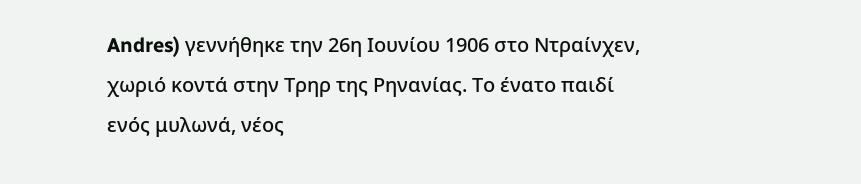Andres) γεννήθηκε την 26η Ιουνίου 1906 στο Ντραίνχεν, χωριό κοντά στην Τρηρ της Ρηνανίας. Το ένατο παιδί ενός μυλωνά, νέος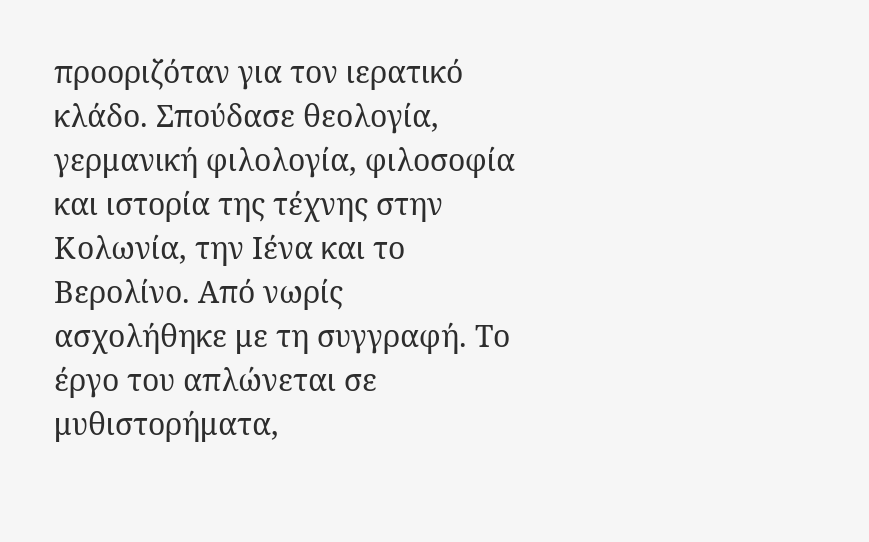προοριζόταν για τον ιερατικό κλάδο. Σπούδασε θεολογία, γερμανική φιλολογία, φιλοσοφία και ιστορία της τέχνης στην Κολωνία, την Ιένα και το Βερολίνο. Από νωρίς ασχολήθηκε με τη συγγραφή. Το έργο του απλώνεται σε μυθιστορήματα,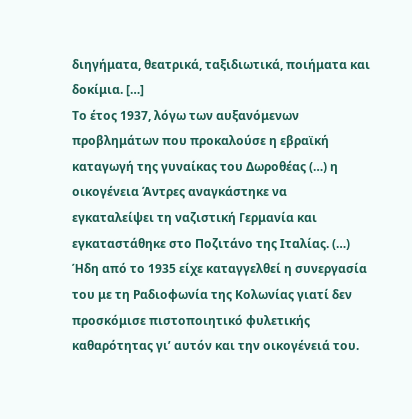διηγήματα, θεατρικά, ταξιδιωτικά, ποιήματα και δοκίμια. […]
Το έτος 1937, λόγω των αυξανόμενων προβλημάτων που προκαλούσε η εβραϊκή καταγωγή της γυναίκας του Δωροθέας (…) η οικογένεια Άντρες αναγκάστηκε να εγκαταλείψει τη ναζιστική Γερμανία και εγκαταστάθηκε στο Ποζιτάνο της Ιταλίας. (…) Ήδη από το 1935 είχε καταγγελθεί η συνεργασία του με τη Ραδιοφωνία της Κολωνίας γιατί δεν προσκόμισε πιστοποιητικό φυλετικής καθαρότητας γι’ αυτόν και την οικογένειά του.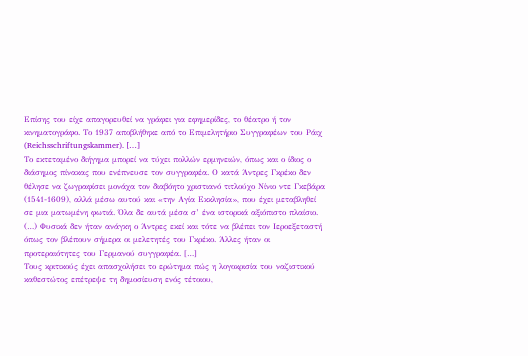Επίσης του είχε απαγορευθεί να γράφει για εφημερίδες, το θέατρο ή τον κινηματογράφο. Το 1937 αποβλήθηκε από το Επιμελητήριο Συγγραφέων του Ράιχ (Reichsschriftungskammer). […]
Το εκτεταμένο διήγημα μπορεί να τύχει πολλών ερμηνειών, όπως και ο ίδιος ο διάσημος πίνακας που ενέπνευσε τον συγγραφέα. Ο κατά Άντρες Γκρέκο δεν θέλησε να ζωγραφίσει μονάχα τον διαβόητο χριστιανό τιτλούχο Νίνιο ντε Γκεβάρα (1541-1609), αλλά μέσω αυτού και «την Αγία Εκκλησία», που έχει μεταβληθεί σε μια ματωμένη φωτιά. Όλα δε αυτά μέσα σ’ ένα ιστορικά αξιόπιστο πλαίσιο. (…) Φυσικά δεν ήταν ανάγκη ο Άντρες εκεί και τότε να βλέπει τον Ιεροεξεταστή όπως τον βλέπουν σήμερα οι μελετητές του Γκρέκο. Άλλες ήταν οι προτεραιότητες του Γερμανού συγγραφέα. […]
Τους κριτικούς έχει απασχολήσει το ερώτημα πώς η λογοκρισία του ναζιστικού καθεστώτος επέτρεψε τη δημοσίευση ενός τέτοιου,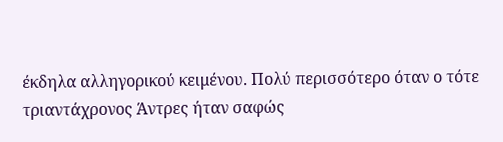έκδηλα αλληγορικού κειμένου. Πολύ περισσότερο όταν ο τότε τριαντάχρονος Άντρες ήταν σαφώς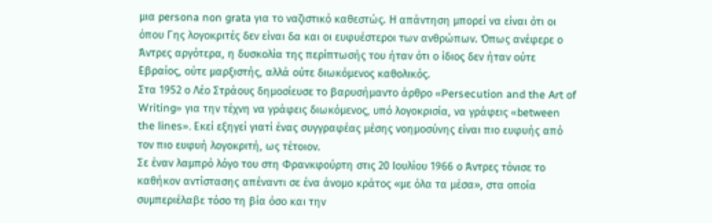μια persona non grata για το ναζιστικό καθεστώς. Η απάντηση μπορεί να είναι ότι οι όπου Γης λογοκριτές δεν είναι δα και οι ευφυέστεροι των ανθρώπων. Όπως ανέφερε ο Άντρες αργότερα, η δυσκολία της περίπτωσής του ήταν ότι ο ίδιος δεν ήταν ούτε Εβραίος, ούτε μαρξιστής, αλλά ούτε διωκόμενος καθολικός.
Στα 1952 ο Λέο Στράους δημοσίευσε το βαρυσήμαντο άρθρο «Persecution and the Art of Writing» για την τέχνη να γράφεις διωκόμενος, υπό λογοκρισία, να γράφεις «between the lines». Εκεί εξηγεί γιατί ένας συγγραφέας μέσης νοημοσύνης είναι πιο ευφυής από τον πιο ευφυή λογοκριτή, ως τέτοιον.
Σε έναν λαμπρό λόγο του στη Φρανκφούρτη στις 20 Ιουλίου 1966 ο Άντρες τόνισε το καθήκον αντίστασης απέναντι σε ένα άνομο κράτος «με όλα τα μέσα», στα οποία συμπεριέλαβε τόσο τη βία όσο και την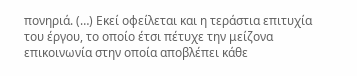πονηριά. (…) Εκεί οφείλεται και η τεράστια επιτυχία του έργου, το οποίο έτσι πέτυχε την μείζονα επικοινωνία στην οποία αποβλέπει κάθε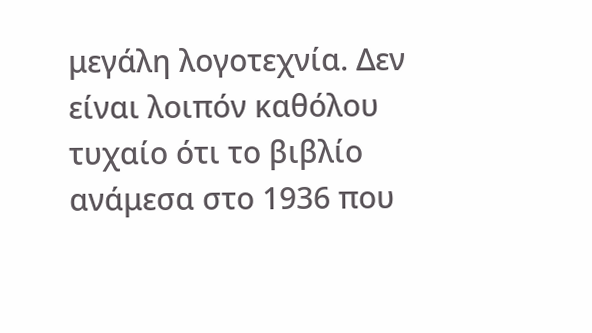μεγάλη λογοτεχνία. Δεν είναι λοιπόν καθόλου τυχαίο ότι το βιβλίο ανάμεσα στο 1936 που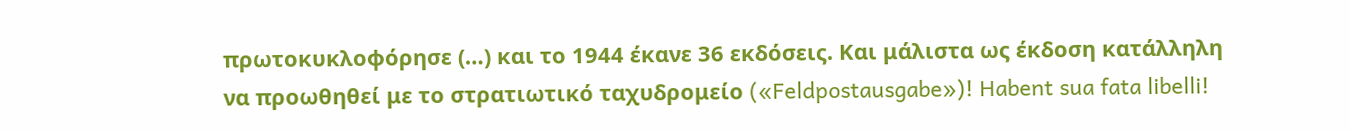πρωτοκυκλοφόρησε (…) και τo 1944 έκανε 36 εκδόσεις. Και μάλιστα ως έκδοση κατάλληλη να προωθηθεί με το στρατιωτικό ταχυδρομείο («Feldpostausgabe»)! Habent sua fata libelli!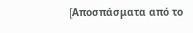[Aποσπάσματα από το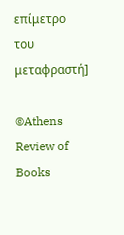επίμετρο του μεταφραστή]

©Athens Review of Books